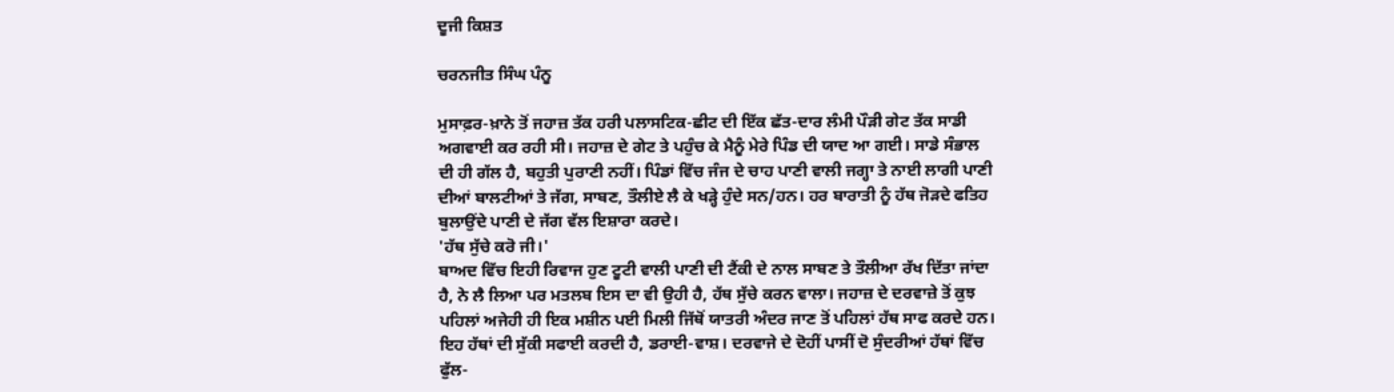ਦੂਜੀ ਕਿਸ਼ਤ

ਚਰਨਜੀਤ ਸਿੰਘ ਪੰਨੂ

ਮੁਸਾਫ਼ਰ-ਖ਼ਾਨੇ ਤੋਂ ਜਹਾਜ਼ ਤੱਕ ਹਰੀ ਪਲਾਸਟਿਕ-ਛੀਟ ਦੀ ਇੱਕ ਛੱਤ-ਦਾਰ ਲੰਮੀ ਪੌੜੀ ਗੇਟ ਤੱਕ ਸਾਡੀ ਅਗਵਾਈ ਕਰ ਰਹੀ ਸੀ। ਜਹਾਜ਼ ਦੇ ਗੇਟ ਤੇ ਪਹੁੰਚ ਕੇ ਮੈਨੂੰ ਮੇਰੇ ਪਿੰਡ ਦੀ ਯਾਦ ਆ ਗਈ। ਸਾਡੇ ਸੰਭਾਲ ਦੀ ਹੀ ਗੱਲ ਹੈ, ਬਹੁਤੀ ਪੁਰਾਣੀ ਨਹੀਂ। ਪਿੰਡਾਂ ਵਿੱਚ ਜੰਜ ਦੇ ਚਾਹ ਪਾਣੀ ਵਾਲੀ ਜਗ੍ਹਾ ਤੇ ਨਾਈ ਲਾਗੀ ਪਾਣੀ ਦੀਆਂ ਬਾਲਟੀਆਂ ਤੇ ਜੱਗ, ਸਾਬਣ, ਤੌਲੀਏ ਲੈ ਕੇ ਖੜ੍ਹੇ ਹੁੰਦੇ ਸਨ/ਹਨ। ਹਰ ਬਾਰਾਤੀ ਨੂੰ ਹੱਥ ਜੋੜਦੇ ਫਤਿਹ ਬੁਲਾਉਂਦੇ ਪਾਣੀ ਦੇ ਜੱਗ ਵੱਲ ਇਸ਼ਾਰਾ ਕਰਦੇ।
'ਹੱਥ ਸੁੱਚੇ ਕਰੋ ਜੀ।'
ਬਾਅਦ ਵਿੱਚ ਇਹੀ ਰਿਵਾਜ ਹੁਣ ਟੂਟੀ ਵਾਲੀ ਪਾਣੀ ਦੀ ਟੈਂਕੀ ਦੇ ਨਾਲ ਸਾਬਣ ਤੇ ਤੌਲੀਆ ਰੱਖ ਦਿੱਤਾ ਜਾਂਦਾ ਹੈ, ਨੇ ਲੈ ਲਿਆ ਪਰ ਮਤਲਬ ਇਸ ਦਾ ਵੀ ਉਹੀ ਹੈ, ਹੱਥ ਸੁੱਚੇ ਕਰਨ ਵਾਲਾ। ਜਹਾਜ਼ ਦੇ ਦਰਵਾਜ਼ੇ ਤੋਂ ਕੁਝ ਪਹਿਲਾਂ ਅਜੇਹੀ ਹੀ ਇਕ ਮਸ਼ੀਨ ਪਈ ਮਿਲੀ ਜਿੱਥੋਂ ਯਾਤਰੀ ਅੰਦਰ ਜਾਣ ਤੋਂ ਪਹਿਲਾਂ ਹੱਥ ਸਾਫ ਕਰਦੇ ਹਨ। ਇਹ ਹੱਥਾਂ ਦੀ ਸੁੱਕੀ ਸਫਾਈ ਕਰਦੀ ਹੈ, ਡਰਾਈ-ਵਾਸ਼। ਦਰਵਾਜੇ ਦੇ ਦੋਹੀਂ ਪਾਸੀਂ ਦੋ ਸੁੰਦਰੀਆਂ ਹੱਥਾਂ ਵਿੱਚ ਫੁੱਲ-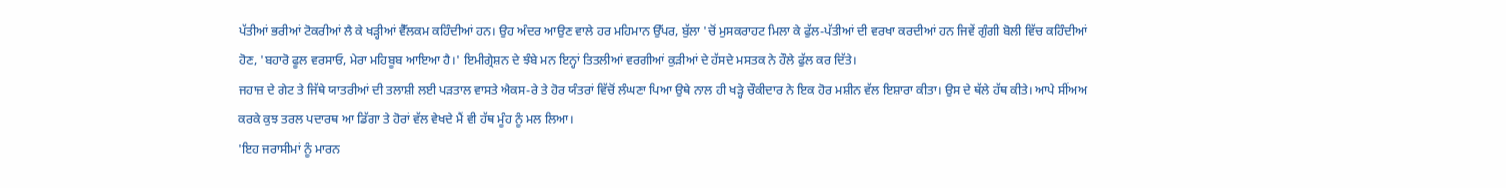ਪੱਤੀਆਂ ਭਰੀਆਂ ਟੋਕਰੀਆਂ ਲੈ ਕੇ ਖੜ੍ਹੀਆਂ ਵੈੱਲਕਮ ਕਹਿੰਦੀਆਂ ਹਨ। ਉਹ ਅੰਦਰ ਆਉਣ ਵਾਲੇ ਹਰ ਮਹਿਮਾਨ ਉੱਪਰ, ਬੁੱਲਾ 'ਚੋਂ ਮੁਸਕਰਾਹਟ ਮਿਲਾ ਕੇ ਫੁੱਲ-ਪੱਤੀਆਂ ਦੀ ਵਰਖਾ ਕਰਦੀਆਂ ਹਨ ਜਿਵੇਂ ਗੁੰਗੀ ਬੋਲੀ ਵਿੱਚ ਕਹਿੰਦੀਆਂ ਹੋਣ, 'ਬਹਾਰੋ ਫੂਲ ਵਰਸਾਓ, ਮੇਰਾ ਮਹਿਬੂਬ ਆਇਆ ਹੈ।' ਇਮੀਗ੍ਰੇਸ਼ਨ ਦੇ ਝੰਬੇ ਮਨ ਇਨ੍ਹਾਂ ਤਿਤਲੀਆਂ ਵਰਗੀਆਂ ਕੁੜੀਆਂ ਦੇ ਹੱਸਦੇ ਮਸਤਕ ਨੇ ਹੌਲੇ ਫੁੱਲ ਕਰ ਦਿੱਤੇ।
ਜਹਾਜ਼ ਦੇ ਗੇਟ ਤੇ ਜਿੱਥੇ ਯਾਤਰੀਆਂ ਦੀ ਤਲਾਸ਼ੀ ਲਈ ਪੜਤਾਲ ਵਾਸਤੇ ਐਕਸ-ਰੇ ਤੇ ਹੋਰ ਯੰਤਰਾਂ ਵਿੱਚੋਂ ਲੰਘਣਾ ਪਿਆ ਉਥੇ ਨਾਲ ਹੀ ਖੜ੍ਹੇ ਚੌਕੀਦਾਰ ਨੇ ਇਕ ਹੋਰ ਮਸ਼ੀਨ ਵੱਲ ਇਸ਼ਾਰਾ ਕੀਤਾ। ਉਸ ਦੇ ਥੱਲੇ ਹੱਥ ਕੀਤੇ। ਆਪੇ ਸੀਂਅਅ ਕਰਕੇ ਕੁਝ ਤਰਲ ਪਦਾਰਥ ਆ ਡਿੱਗਾ ਤੇ ਹੋਰਾਂ ਵੱਲ ਵੇਖਦੇ ਮੈਂ ਵੀ ਹੱਥ ਮੂੰਹ ਨੂੰ ਮਲ ਲਿਆ।
'ਇਹ ਜਰਾਸੀਮਾਂ ਨੂੰ ਮਾਰਨ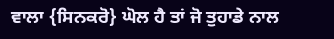ਵਾਲਾ {ਸਿਨਕਰੋ} ਘੋਲ ਹੈ ਤਾਂ ਜੋ ਤੁਹਾਡੇ ਨਾਲ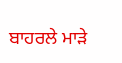ਬਾਹਰਲੇ ਮਾੜੇ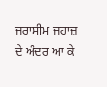ਜਰਾਸੀਮ ਜਹਾਜ਼ ਦੇ ਅੰਦਰ ਆ ਕੇ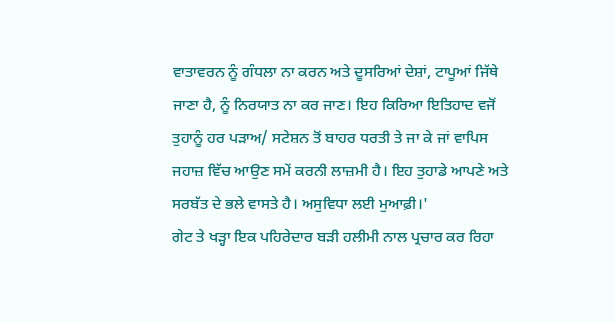ਵਾਤਾਵਰਨ ਨੂੰ ਗੰਧਲਾ ਨਾ ਕਰਨ ਅਤੇ ਦੂਸਰਿਆਂ ਦੇਸ਼ਾਂ, ਟਾਪੂਆਂ ਜਿੱਥੇ ਜਾਣਾ ਹੈ, ਨੂੰ ਨਿਰਯਾਤ ਨਾ ਕਰ ਜਾਣ। ਇਹ ਕਿਰਿਆ ਇਤਿਹਾਦ ਵਜੋਂ ਤੁਹਾਨੂੰ ਹਰ ਪੜਾਅ/ ਸਟੇਸ਼ਨ ਤੋਂ ਬਾਹਰ ਧਰਤੀ ਤੇ ਜਾ ਕੇ ਜਾਂ ਵਾਪਿਸ ਜਹਾਜ਼ ਵਿੱਚ ਆਉਣ ਸਮੇਂ ਕਰਨੀ ਲਾਜ਼ਮੀ ਹੈ। ਇਹ ਤੁਹਾਡੇ ਆਪਣੇ ਅਤੇ ਸਰਬੱਤ ਦੇ ਭਲੇ ਵਾਸਤੇ ਹੈ। ਅਸੁਵਿਧਾ ਲਈ ਮੁਆਫ਼ੀ।'
ਗੇਟ ਤੇ ਖੜ੍ਹਾ ਇਕ ਪਹਿਰੇਦਾਰ ਬੜੀ ਹਲੀਮੀ ਨਾਲ ਪ੍ਰਚਾਰ ਕਰ ਰਿਹਾ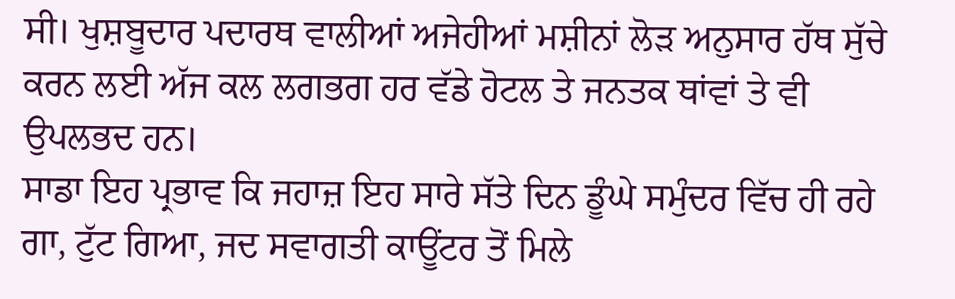ਸੀ। ਖੁਸ਼ਬੂਦਾਰ ਪਦਾਰਥ ਵਾਲੀਆਂ ਅਜੇਹੀਆਂ ਮਸ਼ੀਨਾਂ ਲੋੜ ਅਨੁਸਾਰ ਹੱਥ ਸੁੱਚੇ ਕਰਨ ਲਈ ਅੱਜ ਕਲ ਲਗਭਗ ਹਰ ਵੱਡੇ ਹੋਟਲ ਤੇ ਜਨਤਕ ਥਾਂਵਾਂ ਤੇ ਵੀ ਉਪਲਭਦ ਹਨ।
ਸਾਡਾ ਇਹ ਪ੍ਰਭਾਵ ਕਿ ਜਹਾਜ਼ ਇਹ ਸਾਰੇ ਸੱਤੇ ਦਿਨ ਡੂੰਘੇ ਸਮੁੰਦਰ ਵਿੱਚ ਹੀ ਰਹੇ ਗਾ, ਟੁੱਟ ਗਿਆ, ਜਦ ਸਵਾਗਤੀ ਕਾਊਂਟਰ ਤੋਂ ਮਿਲੇ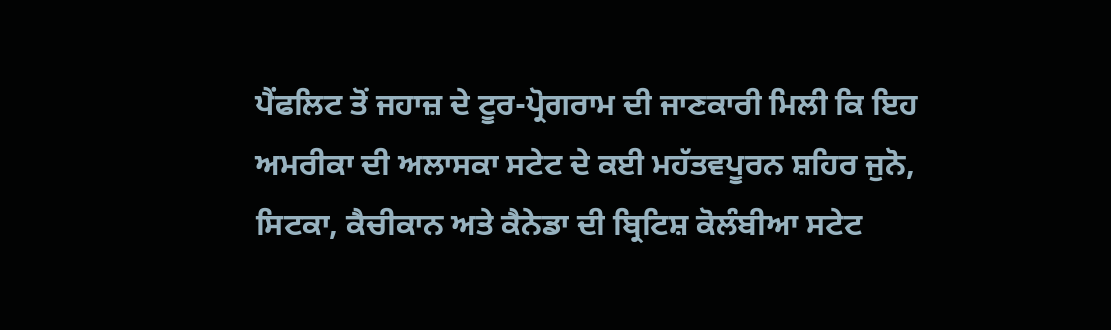ਪੈਂਫਲਿਟ ਤੋਂ ਜਹਾਜ਼ ਦੇ ਟੂਰ-ਪ੍ਰੋਗਰਾਮ ਦੀ ਜਾਣਕਾਰੀ ਮਿਲੀ ਕਿ ਇਹ ਅਮਰੀਕਾ ਦੀ ਅਲਾਸਕਾ ਸਟੇਟ ਦੇ ਕਈ ਮਹੱਤਵਪੂਰਨ ਸ਼ਹਿਰ ਜੁਨੋ, ਸਿਟਕਾ, ਕੈਚੀਕਾਨ ਅਤੇ ਕੈਨੇਡਾ ਦੀ ਬ੍ਰਿਟਿਸ਼ ਕੋਲੰਬੀਆ ਸਟੇਟ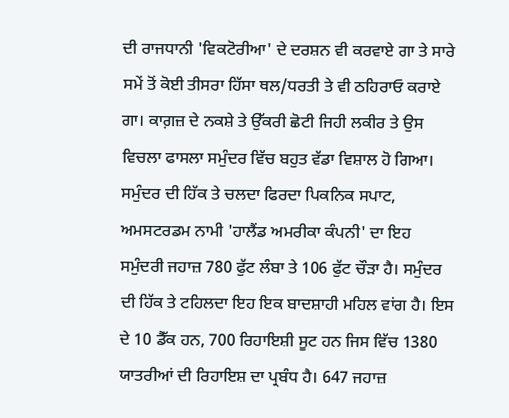ਦੀ ਰਾਜਧਾਨੀ 'ਵਿਕਟੋਰੀਆ' ਦੇ ਦਰਸ਼ਨ ਵੀ ਕਰਵਾਏ ਗਾ ਤੇ ਸਾਰੇ ਸਮੇਂ ਤੋਂ ਕੋਈ ਤੀਸਰਾ ਹਿੱਸਾ ਥਲ/ਧਰਤੀ ਤੇ ਵੀ ਠਹਿਰਾਓ ਕਰਾਏ ਗਾ। ਕਾਗ਼ਜ਼ ਦੇ ਨਕਸ਼ੇ ਤੇ ਉੱਕਰੀ ਛੋਟੀ ਜਿਹੀ ਲਕੀਰ ਤੇ ਉਸ ਵਿਚਲਾ ਫਾਸਲਾ ਸਮੁੰਦਰ ਵਿੱਚ ਬਹੁਤ ਵੱਡਾ ਵਿਸ਼ਾਲ ਹੋ ਗਿਆ।
ਸਮੁੰਦਰ ਦੀ ਹਿੱਕ ਤੇ ਚਲਦਾ ਫਿਰਦਾ ਪਿਕਨਿਕ ਸਪਾਟ, ਅਮਸਟਰਡਮ ਨਾਮੀ 'ਹਾਲੈਂਡ ਅਮਰੀਕਾ ਕੰਪਨੀ' ਦਾ ਇਹ ਸਮੁੰਦਰੀ ਜਹਾਜ਼ 780 ਫੁੱਟ ਲੰਬਾ ਤੇ 106 ਫੁੱਟ ਚੌੜਾ ਹੈ। ਸਮੁੰਦਰ ਦੀ ਹਿੱਕ ਤੇ ਟਹਿਲਦਾ ਇਹ ਇਕ ਬਾਦਸ਼ਾਹੀ ਮਹਿਲ ਵਾਂਗ ਹੈ। ਇਸ ਦੇ 10 ਡੈੱਕ ਹਨ, 700 ਰਿਹਾਇਸ਼ੀ ਸੂਟ ਹਨ ਜਿਸ ਵਿੱਚ 1380 ਯਾਤਰੀਆਂ ਦੀ ਰਿਹਾਇਸ਼ ਦਾ ਪ੍ਰਬੰਧ ਹੈ। 647 ਜਹਾਜ਼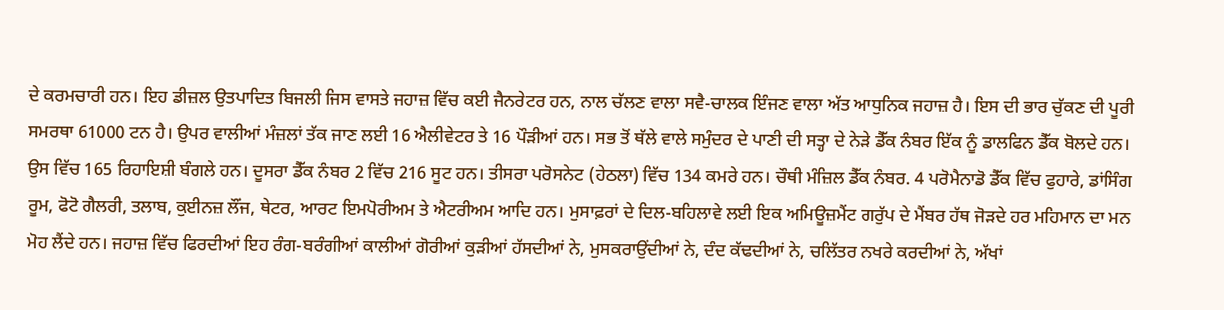ਦੇ ਕਰਮਚਾਰੀ ਹਨ। ਇਹ ਡੀਜ਼ਲ ਉਤਪਾਦਿਤ ਬਿਜਲੀ ਜਿਸ ਵਾਸਤੇ ਜਹਾਜ਼ ਵਿੱਚ ਕਈ ਜੈਨਰੇਟਰ ਹਨ, ਨਾਲ ਚੱਲਣ ਵਾਲਾ ਸਵੈ-ਚਾਲਕ ਇੰਜਣ ਵਾਲਾ ਅੱਤ ਆਧੁਨਿਕ ਜਹਾਜ਼ ਹੈ। ਇਸ ਦੀ ਭਾਰ ਚੁੱਕਣ ਦੀ ਪੂਰੀ ਸਮਰਥਾ 61000 ਟਨ ਹੈ। ਉਪਰ ਵਾਲੀਆਂ ਮੰਜ਼ਲਾਂ ਤੱਕ ਜਾਣ ਲਈ 16 ਐਲੀਵੇਟਰ ਤੇ 16 ਪੌੜੀਆਂ ਹਨ। ਸਭ ਤੋਂ ਥੱਲੇ ਵਾਲੇ ਸਮੁੰਦਰ ਦੇ ਪਾਣੀ ਦੀ ਸਤ੍ਹਾ ਦੇ ਨੇੜੇ ਡੈੱਕ ਨੰਬਰ ਇੱਕ ਨੂੰ ਡਾਲਫਿਨ ਡੈੱਕ ਬੋਲਦੇ ਹਨ। ਉਸ ਵਿੱਚ 165 ਰਿਹਾਇਸ਼ੀ ਬੰਗਲੇ ਹਨ। ਦੂਸਰਾ ਡੈੱਕ ਨੰਬਰ 2 ਵਿੱਚ 216 ਸੂਟ ਹਨ। ਤੀਸਰਾ ਪਰੋਸਨੇਟ (ਹੇਠਲਾ) ਵਿੱਚ 134 ਕਮਰੇ ਹਨ। ਚੌਥੀ ਮੰਜ਼ਿਲ ਡੈੱਕ ਨੰਬਰ. 4 ਪਰੋਮੈਨਾਡੋ ਡੈੱਕ ਵਿੱਚ ਫੁਹਾਰੇ, ਡਾਂਸਿੰਗ ਰੂਮ, ਫੋਟੋ ਗੈਲਰੀ, ਤਲਾਬ, ਕੁਈਨਜ਼ ਲੌਂਜ, ਥੇਟਰ, ਆਰਟ ਇਮਪੋਰੀਅਮ ਤੇ ਐਟਰੀਅਮ ਆਦਿ ਹਨ। ਮੁਸਾਫ਼ਰਾਂ ਦੇ ਦਿਲ-ਬਹਿਲਾਵੇ ਲਈ ਇਕ ਅਮਿਊਜ਼ਮੈਂਟ ਗਰੁੱਪ ਦੇ ਮੈਂਬਰ ਹੱਥ ਜੋੜਦੇ ਹਰ ਮਹਿਮਾਨ ਦਾ ਮਨ ਮੋਹ ਲੈਂਦੇ ਹਨ। ਜਹਾਜ਼ ਵਿੱਚ ਫਿਰਦੀਆਂ ਇਹ ਰੰਗ-ਬਰੰਗੀਆਂ ਕਾਲੀਆਂ ਗੋਰੀਆਂ ਕੁੜੀਆਂ ਹੱਸਦੀਆਂ ਨੇ, ਮੁਸਕਰਾਉਂਦੀਆਂ ਨੇ, ਦੰਦ ਕੱਢਦੀਆਂ ਨੇ, ਚਲਿੱਤਰ ਨਖਰੇ ਕਰਦੀਆਂ ਨੇ, ਅੱਖਾਂ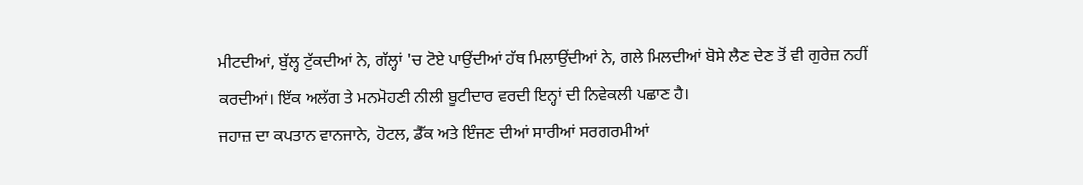ਮੀਟਦੀਆਂ, ਬੁੱਲ੍ਹ ਟੁੱਕਦੀਆਂ ਨੇ, ਗੱਲ੍ਹਾਂ 'ਚ ਟੋਏ ਪਾਉਂਦੀਆਂ ਹੱਥ ਮਿਲਾਉਂਦੀਆਂ ਨੇ, ਗਲੇ ਮਿਲਦੀਆਂ ਬੋਸੇ ਲੈਣ ਦੇਣ ਤੋਂ ਵੀ ਗੁਰੇਜ਼ ਨਹੀਂ ਕਰਦੀਆਂ। ਇੱਕ ਅਲੱਗ ਤੇ ਮਨਮੋਹਣੀ ਨੀਲੀ ਬੂਟੀਦਾਰ ਵਰਦੀ ਇਨ੍ਹਾਂ ਦੀ ਨਿਵੇਕਲੀ ਪਛਾਣ ਹੈ।
ਜਹਾਜ਼ ਦਾ ਕਪਤਾਨ ਵਾਨਜਾਨੇ, ਹੋਟਲ, ਡੈੱਕ ਅਤੇ ਇੰਜਣ ਦੀਆਂ ਸਾਰੀਆਂ ਸਰਗਰਮੀਆਂ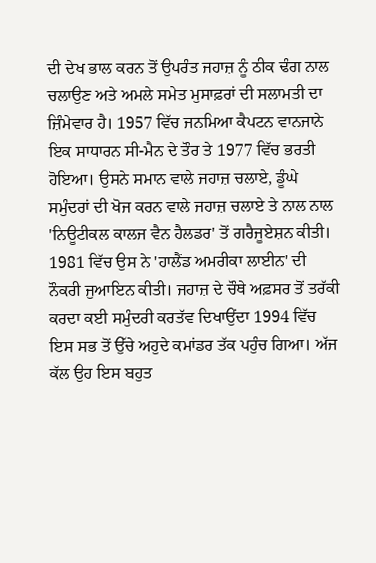ਦੀ ਦੇਖ ਭਾਲ ਕਰਨ ਤੋਂ ਉਪਰੰਤ ਜਹਾਜ਼ ਨੂੰ ਠੀਕ ਢੰਗ ਨਾਲ ਚਲਾਉਣ ਅਤੇ ਅਮਲੇ ਸਮੇਤ ਮੁਸਾਫ਼ਰਾਂ ਦੀ ਸਲਾਮਤੀ ਦਾ ਜ਼ਿੰਮੇਵਾਰ ਹੈ। 1957 ਵਿੱਚ ਜਨਮਿਆ ਕੈਪਟਨ ਵਾਨਜਾਨੇ ਇਕ ਸਾਧਾਰਨ ਸੀ-ਮੈਨ ਦੇ ਤੌਰ ਤੇ 1977 ਵਿੱਚ ਭਰਤੀ ਹੋਇਆ। ਉਸਨੇ ਸਮਾਨ ਵਾਲੇ ਜਹਾਜ਼ ਚਲਾਏ, ਡੂੰਘੇ ਸਮੁੰਦਰਾਂ ਦੀ ਖੋਜ ਕਰਨ ਵਾਲੇ ਜਹਾਜ਼ ਚਲਾਏ ਤੇ ਨਾਲ ਨਾਲ 'ਨਿਊਟੀਕਲ ਕਾਲਜ ਵੈਨ ਹੈਲਡਰ' ਤੋਂ ਗਰੈਜੂਏਸ਼ਨ ਕੀਤੀ। 1981 ਵਿੱਚ ਉਸ ਨੇ 'ਹਾਲੈਂਡ ਅਮਰੀਕਾ ਲਾਈਨ' ਦੀ ਨੌਕਰੀ ਜੁਆਇਨ ਕੀਤੀ। ਜਹਾਜ਼ ਦੇ ਚੌਥੇ ਅਫ਼ਸਰ ਤੋਂ ਤਰੱਕੀ ਕਰਦਾ ਕਈ ਸਮੁੰਦਰੀ ਕਰਤੱਵ ਦਿਖਾਉਂਦਾ 1994 ਵਿੱਚ ਇਸ ਸਭ ਤੋਂ ਉੱਚੇ ਅਹੁਦੇ ਕਮਾਂਡਰ ਤੱਕ ਪਹੁੰਚ ਗਿਆ। ਅੱਜ ਕੱਲ ਉਹ ਇਸ ਬਹੁਤ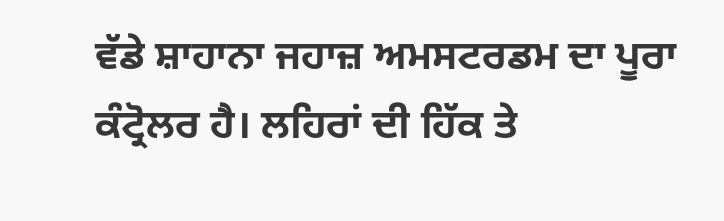ਵੱਡੇ ਸ਼ਾਹਾਨਾ ਜਹਾਜ਼ ਅਮਸਟਰਡਮ ਦਾ ਪੂਰਾ ਕੰਟ੍ਰੋਲਰ ਹੈ। ਲਹਿਰਾਂ ਦੀ ਹਿੱਕ ਤੇ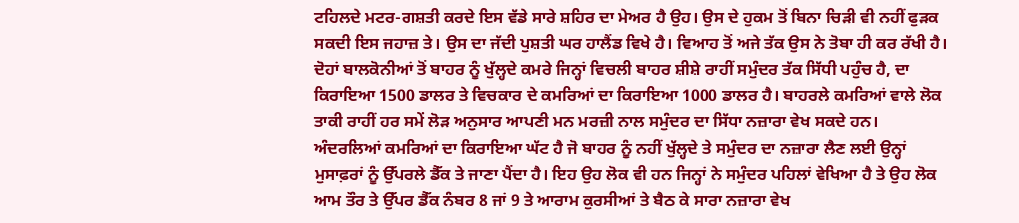ਟਹਿਲਦੇ ਮਟਰ-ਗਸ਼ਤੀ ਕਰਦੇ ਇਸ ਵੱਡੇ ਸਾਰੇ ਸ਼ਹਿਰ ਦਾ ਮੇਅਰ ਹੈ ਉਹ। ਉਸ ਦੇ ਹੁਕਮ ਤੋਂ ਬਿਨਾ ਚਿੜੀ ਵੀ ਨਹੀਂ ਫੁੜਕ ਸਕਦੀ ਇਸ ਜਹਾਜ਼ ਤੇ। ਉਸ ਦਾ ਜੱਦੀ ਪੁਸ਼ਤੀ ਘਰ ਹਾਲੈਂਡ ਵਿਖੇ ਹੈ। ਵਿਆਹ ਤੋਂ ਅਜੇ ਤੱਕ ਉਸ ਨੇ ਤੋਬਾ ਹੀ ਕਰ ਰੱਖੀ ਹੈ।
ਦੋਹਾਂ ਬਾਲਕੋਨੀਆਂ ਤੋਂ ਬਾਹਰ ਨੂੰ ਖੁੱਲ੍ਹਦੇ ਕਮਰੇ ਜਿਨ੍ਹਾਂ ਵਿਚਲੀ ਬਾਹਰ ਸ਼ੀਸ਼ੇ ਰਾਹੀਂ ਸਮੁੰਦਰ ਤੱਕ ਸਿੱਧੀ ਪਹੁੰਚ ਹੈ, ਦਾ ਕਿਰਾਇਆ 1500 ਡਾਲਰ ਤੇ ਵਿਚਕਾਰ ਦੇ ਕਮਰਿਆਂ ਦਾ ਕਿਰਾਇਆ 1000 ਡਾਲਰ ਹੈ। ਬਾਹਰਲੇ ਕਮਰਿਆਂ ਵਾਲੇ ਲੋਕ ਤਾਕੀ ਰਾਹੀਂ ਹਰ ਸਮੇਂ ਲੋੜ ਅਨੁਸਾਰ ਆਪਣੀ ਮਨ ਮਰਜ਼ੀ ਨਾਲ ਸਮੁੰਦਰ ਦਾ ਸਿੱਧਾ ਨਜ਼ਾਰਾ ਵੇਖ ਸਕਦੇ ਹਨ। ਅੰਦਰਲਿਆਂ ਕਮਰਿਆਂ ਦਾ ਕਿਰਾਇਆ ਘੱਟ ਹੈ ਜੋ ਬਾਹਰ ਨੂੰ ਨਹੀਂ ਖੁੱਲ੍ਹਦੇ ਤੇ ਸਮੁੰਦਰ ਦਾ ਨਜ਼ਾਰਾ ਲੈਣ ਲਈ ਉਨ੍ਹਾਂ ਮੁਸਾਫ਼ਰਾਂ ਨੂੰ ਉੱਪਰਲੇ ਡੈੱਕ ਤੇ ਜਾਣਾ ਪੈਂਦਾ ਹੈ। ਇਹ ਉਹ ਲੋਕ ਵੀ ਹਨ ਜਿਨ੍ਹਾਂ ਨੇ ਸਮੁੰਦਰ ਪਹਿਲਾਂ ਵੇਖਿਆ ਹੈ ਤੇ ਉਹ ਲੋਕ ਆਮ ਤੌਰ ਤੇ ਉੱਪਰ ਡੈੱਕ ਨੰਬਰ 8 ਜਾਂ 9 ਤੇ ਆਰਾਮ ਕੁਰਸੀਆਂ ਤੇ ਬੈਠ ਕੇ ਸਾਰਾ ਨਜ਼ਾਰਾ ਵੇਖ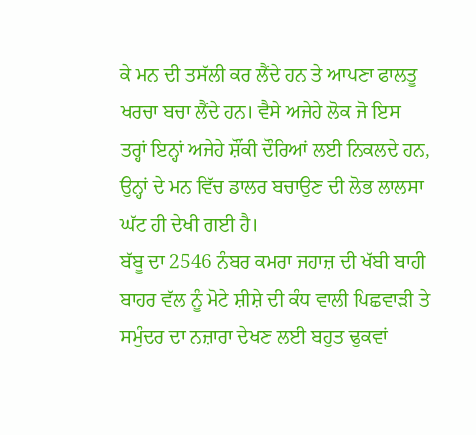ਕੇ ਮਨ ਦੀ ਤਸੱਲੀ ਕਰ ਲੈਂਦੇ ਹਨ ਤੇ ਆਪਣਾ ਫਾਲਤੂ ਖਰਚਾ ਬਚਾ ਲੈਂਦੇ ਹਨ। ਵੈਸੇ ਅਜੇਹੇ ਲੋਕ ਜੋ ਇਸ ਤਰ੍ਹਾਂ ਇਨ੍ਹਾਂ ਅਜੇਹੇ ਸ਼ੌਂਕੀ ਦੌਰਿਆਂ ਲਈ ਨਿਕਲਦੇ ਹਨ, ਉਨ੍ਹਾਂ ਦੇ ਮਨ ਵਿੱਚ ਡਾਲਰ ਬਚਾਉਣ ਦੀ ਲੋਭ ਲਾਲਸਾ ਘੱਟ ਹੀ ਦੇਖੀ ਗਈ ਹੈ।
ਬੱਬੂ ਦਾ 2546 ਨੰਬਰ ਕਮਰਾ ਜਹਾਜ਼ ਦੀ ਖੱਬੀ ਬਾਹੀ ਬਾਹਰ ਵੱਲ ਨੂੰ ਮੋਟੇ ਸ਼ੀਸ਼ੇ ਦੀ ਕੰਧ ਵਾਲੀ ਪਿਛਵਾੜੀ ਤੇ ਸਮੁੰਦਰ ਦਾ ਨਜ਼ਾਰਾ ਦੇਖਣ ਲਈ ਬਹੁਤ ਢੁਕਵਾਂ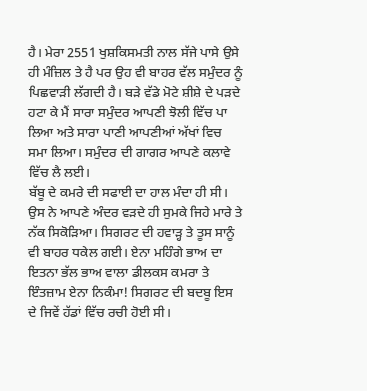ਹੈ। ਮੇਰਾ 2551 ਖੁਸ਼ਕਿਸਮਤੀ ਨਾਲ ਸੱਜੇ ਪਾਸੇ ਉਸੇ ਹੀ ਮੰਜ਼ਿਲ ਤੇ ਹੈ ਪਰ ਉਹ ਵੀ ਬਾਹਰ ਵੱਲ ਸਮੁੰਦਰ ਨੂੰ ਪਿਛਵਾੜੀ ਲੱਗਦੀ ਹੈ। ਬੜੇ ਵੱਡੇ ਮੋਟੇ ਸ਼ੀਸ਼ੇ ਦੇ ਪੜਦੇ ਹਟਾ ਕੇ ਮੈਂ ਸਾਰਾ ਸਮੁੰਦਰ ਆਪਣੀ ਝੋਲੀ ਵਿੱਚ ਪਾ ਲਿਆ ਅਤੇ ਸਾਰਾ ਪਾਣੀ ਆਪਣੀਆਂ ਅੱਖਾਂ ਵਿਚ ਸਮਾ ਲਿਆ। ਸਮੁੰਦਰ ਦੀ ਗਾਗਰ ਆਪਣੇ ਕਲਾਵੇ ਵਿੱਚ ਲੈ ਲਈ।
ਬੱਬੂ ਦੇ ਕਮਰੇ ਦੀ ਸਫਾਈ ਦਾ ਹਾਲ ਮੰਦਾ ਹੀ ਸੀ। ਉਸ ਨੇ ਆਪਣੇ ਅੰਦਰ ਵੜਦੇ ਹੀ ਸੁਮਕੇ ਜਿਹੇ ਮਾਰੇ ਤੇ ਨੱਕ ਸਿਕੋੜਿਆ। ਸਿਗਰਟ ਦੀ ਹਵਾੜ੍ਹ ਤੇ ਤੂਸ ਸਾਨੂੰ ਵੀ ਬਾਹਰ ਧਕੇਲ ਗਈ। ਏਨਾ ਮਹਿੰਗੇ ਭਾਅ ਦਾ ਇਤਨਾ ਭੱਲ ਭਾਅ ਵਾਲਾ ਡੀਲਕਸ ਕਮਰਾ ਤੇ ਇੰਤਜ਼ਾਮ ਏਨਾ ਨਿਕੰਮਾ! ਸਿਗਰਟ ਦੀ ਬਦਬੂ ਇਸ ਦੇ ਜਿਵੇਂ ਹੱਡਾਂ ਵਿੱਚ ਰਚੀ ਹੋਈ ਸੀ।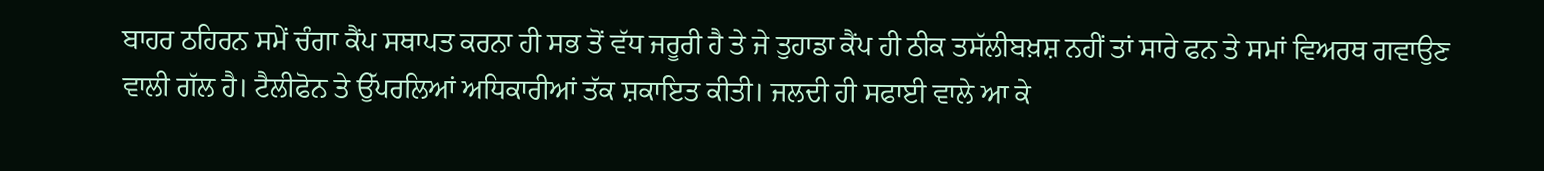ਬਾਹਰ ਠਹਿਰਨ ਸਮੇਂ ਚੰਗਾ ਕੈਂਪ ਸਥਾਪਤ ਕਰਨਾ ਹੀ ਸਭ ਤੋਂ ਵੱਧ ਜਰੂਰੀ ਹੈ ਤੇ ਜੇ ਤੁਹਾਡਾ ਕੈਂਪ ਹੀ ਠੀਕ ਤਸੱਲੀਬਖ਼ਸ਼ ਨਹੀਂ ਤਾਂ ਸਾਰੇ ਫਨ ਤੇ ਸਮਾਂ ਵਿਅਰਥ ਗਵਾਉਣ ਵਾਲੀ ਗੱਲ ਹੈ। ਟੈਲੀਫੋਨ ਤੇ ਉੱਪਰਲਿਆਂ ਅਧਿਕਾਰੀਆਂ ਤੱਕ ਸ਼ਕਾਇਤ ਕੀਤੀ। ਜਲਦੀ ਹੀ ਸਫਾਈ ਵਾਲੇ ਆ ਕੇ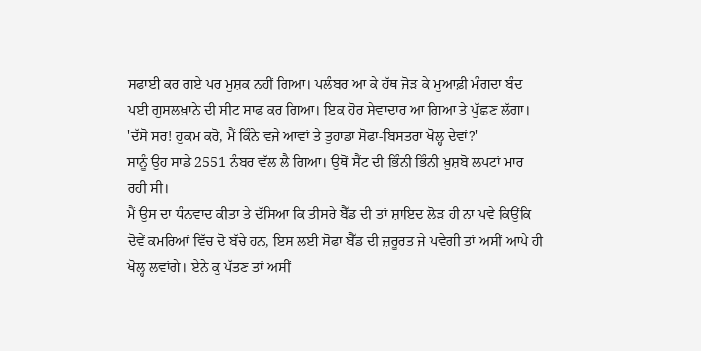ਸਫਾਈ ਕਰ ਗਏ ਪਰ ਮੁਸ਼ਕ ਨਹੀਂ ਗਿਆ। ਪਲੰਬਰ ਆ ਕੇ ਹੱਥ ਜੋੜ ਕੇ ਮੁਆਫ਼ੀ ਮੰਗਦਾ ਬੰਦ ਪਈ ਗੁਸਲਖ਼ਾਨੇ ਦੀ ਸੀਟ ਸਾਫ ਕਰ ਗਿਆ। ਇਕ ਹੋਰ ਸੇਵਾਦਾਰ ਆ ਗਿਆ ਤੇ ਪੁੱਛਣ ਲੱਗਾ।
'ਦੱਸੋ ਸਰ! ਹੁਕਮ ਕਰੋ, ਮੈਂ ਕਿੰਨੇ ਵਜੇ ਆਵਾਂ ਤੇ ਤੁਹਾਡਾ ਸੋਫਾ-ਬਿਸਤਰਾ ਖੋਲ੍ਹ ਦੇਵਾਂ?'
ਸਾਨੂੰ ਉਹ ਸਾਡੇ 2551 ਨੰਬਰ ਵੱਲ ਲੈ ਗਿਆ। ਉਥੋਂ ਸੈਂਟ ਦੀ ਭਿੰਨੀ ਭਿੰਨੀ ਖ਼ੁਸ਼ਬੋ ਲਪਟਾਂ ਮਾਰ ਰਹੀ ਸੀ।
ਮੈਂ ਉਸ ਦਾ ਧੰਨਵਾਦ ਕੀਤਾ ਤੇ ਦੱਸਿਆ ਕਿ ਤੀਸਰੇ ਬੈੱਡ ਦੀ ਤਾਂ ਸ਼ਾਇਦ ਲੋੜ ਹੀ ਨਾ ਪਵੇ ਕਿਉਂਕਿ ਦੋਵੇਂ ਕਮਰਿਆਂ ਵਿੱਚ ਦੋ ਬੱਚੇ ਹਨ, ਇਸ ਲਈ ਸੋਫਾ ਬੈੱਡ ਦੀ ਜ਼ਰੂਰਤ ਜੇ ਪਵੇਗੀ ਤਾਂ ਅਸੀਂ ਆਪੇ ਹੀ ਖੋਲ੍ਹ ਲਵਾਂਗੇ। ਏਨੇ ਕੁ ਪੱਤਣ ਤਾਂ ਅਸੀਂ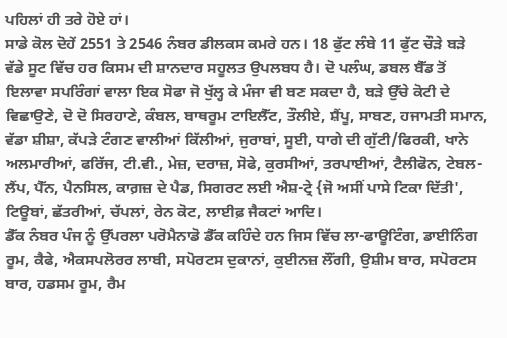ਪਹਿਲਾਂ ਹੀ ਤਰੇ ਹੋਏ ਹਾਂ।
ਸਾਡੇ ਕੋਲ ਦੋਹੇਂ 2551 ਤੇ 2546 ਨੰਬਰ ਡੀਲਕਸ ਕਮਰੇ ਹਨ। 18 ਫੁੱਟ ਲੰਬੇ 11 ਫੁੱਟ ਚੌੜੇ ਬੜੇ ਵੱਡੇ ਸੂਟ ਵਿੱਚ ਹਰ ਕਿਸਮ ਦੀ ਸ਼ਾਨਦਾਰ ਸਹੂਲਤ ਉਪਲਬਧ ਹੈ। ਦੋ ਪਲੰਘ, ਡਬਲ ਬੈੱਡ ਤੋਂ ਇਲਾਵਾ ਸਪਰਿੰਗਾਂ ਵਾਲਾ ਇਕ ਸੋਫਾ ਜੋ ਖੁੱਲ੍ਹ ਕੇ ਮੰਜਾ ਵੀ ਬਣ ਸਕਦਾ ਹੈ, ਬੜੇ ਉੱਚੇ ਕੋਟੀ ਦੇ ਵਿਛਾਉਣੇ, ਦੋ ਦੋ ਸਿਰਹਾਣੇ, ਕੰਬਲ, ਬਾਥਰੂਮ ਟਾਇਲੈੱਟ, ਤੌਲੀਏ, ਸ਼ੈਂਪੂ, ਸਾਬਣ, ਹਜਾਮਤੀ ਸਮਾਨ, ਵੱਡਾ ਸ਼ੀਸ਼ਾ, ਕੱਪੜੇ ਟੰਗਣ ਵਾਲੀਆਂ ਕਿੱਲੀਆਂ, ਜੁਰਾਬਾਂ, ਸੂਈ, ਧਾਗੇ ਦੀ ਗੁੱਟੀ/ਫਿਰਕੀ, ਖਾਨੇ ਅਲਮਾਰੀਆਂ, ਫਰਿੱਜ, ਟੀ.ਵੀ., ਮੇਜ਼, ਦਰਾਜ਼, ਸੋਫੇ, ਕੁਰਸੀਆਂ, ਤਰਪਾਈਆਂ, ਟੈਲੀਫੋਨ, ਟੇਬਲ-ਲੈਂਪ, ਪੈੱਨ, ਪੈਨਸਿਲ, ਕਾਗ਼ਜ਼ ਦੇ ਪੈਡ, ਸਿਗਰਟ ਲਈ ਐਸ਼-ਟ੍ਰੇ {ਜੋ ਅਸੀਂ ਪਾਸੇ ਟਿਕਾ ਦਿੱਤੀ', ਟਿਊਬਾਂ, ਛੱਤਰੀਆਂ, ਚੱਪਲਾਂ, ਰੇਨ ਕੋਟ, ਲਾਈਫ਼ ਜੈਕਟਾਂ ਆਦਿ।
ਡੈੱਕ ਨੰਬਰ ਪੰਜ ਨੂੰ ਉੱਪਰਲਾ ਪਰੋਮੈਨਾਡੋ ਡੈੱਕ ਕਹਿੰਦੇ ਹਨ ਜਿਸ ਵਿੱਚ ਲਾ-ਫਾਊਟਿੰਗ, ਡਾਈਨਿੰਗ ਰੂਮ, ਕੈਫੇ, ਐਕਸਪਲੋਰਰ ਲਾਬੀ, ਸਪੋਰਟਸ ਦੁਕਾਨਾਂ, ਕੁਈਨਜ਼ ਲੌਂਗੀ, ਉਸ਼ੀਮ ਬਾਰ, ਸਪੋਰਟਸ ਬਾਰ, ਹਡਸਮ ਰੂਮ, ਰੈਮ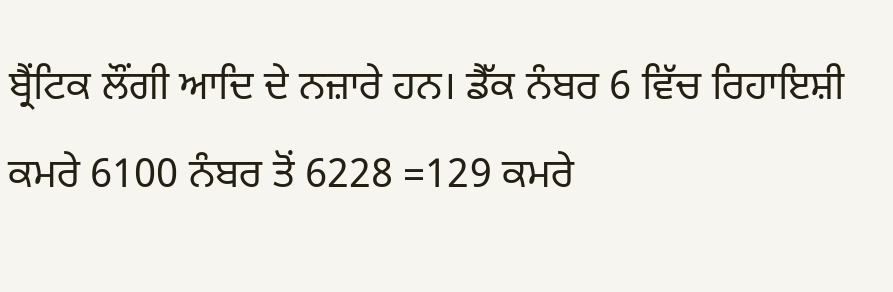ਬ੍ਰੈਂਟਿਕ ਲੌਂਗੀ ਆਦਿ ਦੇ ਨਜ਼ਾਰੇ ਹਨ। ਡੈੱਕ ਨੰਬਰ 6 ਵਿੱਚ ਰਿਹਾਇਸ਼ੀ ਕਮਰੇ 6100 ਨੰਬਰ ਤੋਂ 6228 =129 ਕਮਰੇ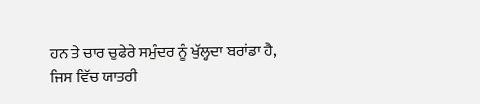ਹਨ ਤੇ ਚਾਰ ਚੁਫੇਰੇ ਸਮੁੰਦਰ ਨੂੰ ਖੁੱਲ੍ਹਦਾ ਬਰਾਂਡਾ ਹੈ, ਜਿਸ ਵਿੱਚ ਯਾਤਰੀ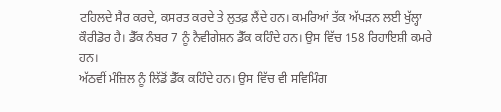ਟਹਿਲਦੇ ਸੈਰ ਕਰਦੇ, ਕਸਰਤ ਕਰਦੇ ਤੇ ਲੁਤਫ਼ ਲੈਂਦੇ ਹਨ। ਕਮਰਿਆਂ ਤੱਕ ਅੱਪੜਨ ਲਈ ਖੁੱਲ੍ਹਾ ਕੌਰੀਡੋਰ ਹੈ। ਡੈੱਕ ਨੰਬਰ 7 ਨੂੰ ਨੈਵੀਗੇਸ਼ਨ ਡੈੱਕ ਕਹਿੰਦੇ ਹਨ। ਉਸ ਵਿੱਚ 158 ਰਿਹਾਇਸ਼ੀ ਕਮਰੇ ਹਨ।
ਅੱਠਵੀਂ ਮੰਜ਼ਿਲ ਨੂੰ ਲਿੱਡੋਂ ਡੈੱਕ ਕਹਿੰਦੇ ਹਨ। ਉਸ ਵਿੱਚ ਵੀ ਸਵਿਮਿੰਗ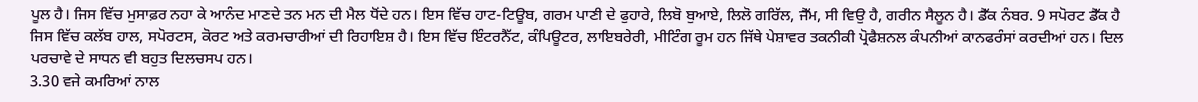ਪੂਲ ਹੈ। ਜਿਸ ਵਿੱਚ ਮੁਸਾਫ਼ਰ ਨਹਾ ਕੇ ਆਨੰਦ ਮਾਣਦੇ ਤਨ ਮਨ ਦੀ ਮੈਲ ਧੋਂਦੇ ਹਨ। ਇਸ ਵਿੱਚ ਹਾਟ-ਟਿਊਬ, ਗਰਮ ਪਾਣੀ ਦੇ ਫੁਹਾਰੇ, ਲਿਬੋ ਬੁਆਏ, ਲਿਲੋ ਗਰਿੱਲ, ਜੈੱਮ, ਸੀ ਵਿਉ ਹੈ, ਗਰੀਨ ਸੈਲੂਨ ਹੈ। ਡੈੱਕ ਨੰਬਰ. 9 ਸਪੋਰਟ ਡੈੱਕ ਹੈ ਜਿਸ ਵਿੱਚ ਕਲੱਬ ਹਾਲ, ਸਪੋਰਟਸ, ਕੋਰਟ ਅਤੇ ਕਰਮਚਾਰੀਆਂ ਦੀ ਰਿਹਾਇਸ਼ ਹੈ। ਇਸ ਵਿੱਚ ਇੰਟਰਨੈੱਟ, ਕੰਪਿਊਟਰ, ਲਾਇਬਰੇਰੀ, ਮੀਟਿੰਗ ਰੂਮ ਹਨ ਜਿੱਥੇ ਪੇਸ਼ਾਵਰ ਤਕਨੀਕੀ ਪ੍ਰੋਫੈਸ਼ਨਲ ਕੰਪਨੀਆਂ ਕਾਨਫਰੰਸਾਂ ਕਰਦੀਆਂ ਹਨ। ਦਿਲ ਪਰਚਾਵੇ ਦੇ ਸਾਧਨ ਵੀ ਬਹੁਤ ਦਿਲਚਸਪ ਹਨ।
3.30 ਵਜੇ ਕਮਰਿਆਂ ਨਾਲ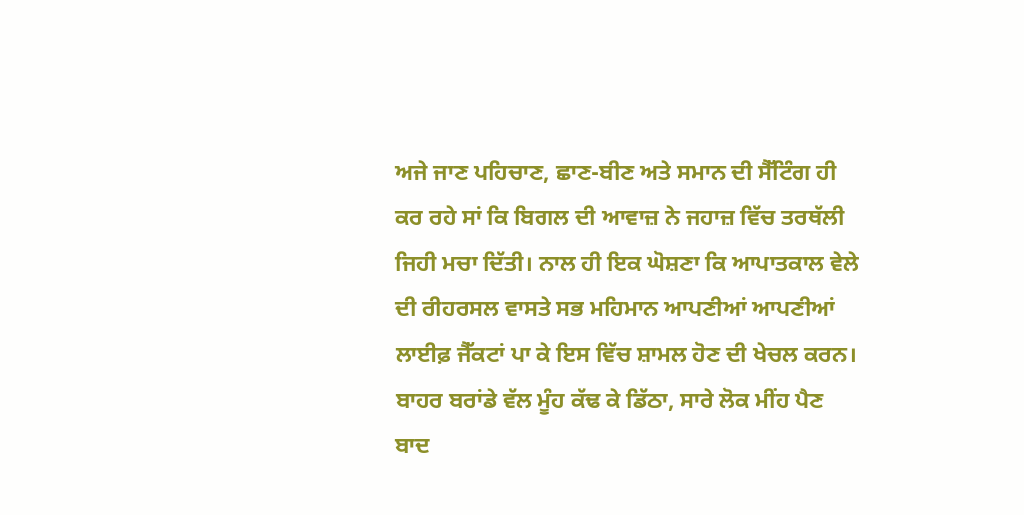ਅਜੇ ਜਾਣ ਪਹਿਚਾਣ, ਛਾਣ-ਬੀਣ ਅਤੇ ਸਮਾਨ ਦੀ ਸੈੱਟਿੰਗ ਹੀ ਕਰ ਰਹੇ ਸਾਂ ਕਿ ਬਿਗਲ ਦੀ ਆਵਾਜ਼ ਨੇ ਜਹਾਜ਼ ਵਿੱਚ ਤਰਥੱਲੀ ਜਿਹੀ ਮਚਾ ਦਿੱਤੀ। ਨਾਲ ਹੀ ਇਕ ਘੋਸ਼ਣਾ ਕਿ ਆਪਾਤਕਾਲ ਵੇਲੇ ਦੀ ਰੀਹਰਸਲ ਵਾਸਤੇ ਸਭ ਮਹਿਮਾਨ ਆਪਣੀਆਂ ਆਪਣੀਆਂ ਲਾਈਫ਼ ਜੈੱਕਟਾਂ ਪਾ ਕੇ ਇਸ ਵਿੱਚ ਸ਼ਾਮਲ ਹੋਣ ਦੀ ਖੇਚਲ ਕਰਨ। ਬਾਹਰ ਬਰਾਂਡੇ ਵੱਲ ਮੂੰਹ ਕੱਢ ਕੇ ਡਿੱਠਾ, ਸਾਰੇ ਲੋਕ ਮੀਂਹ ਪੈਣ ਬਾਦ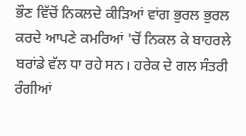ਭੌਣ ਵਿੱਚੋਂ ਨਿਕਲਦੇ ਕੀੜਿਆਂ ਵਾਂਗ ਭੁਰਲ ਭੁਰਲ ਕਰਦੇ ਆਪਣੇ ਕਮਰਿਆਂ 'ਚੋਂ ਨਿਕਲ ਕੇ ਬਾਹਰਲੇ ਬਰਾਂਡੇ ਵੱਲ ਧਾ ਰਹੇ ਸਨ। ਹਰੇਕ ਦੇ ਗਲ ਸੰਤਰੀ ਰੰਗੀਆਂ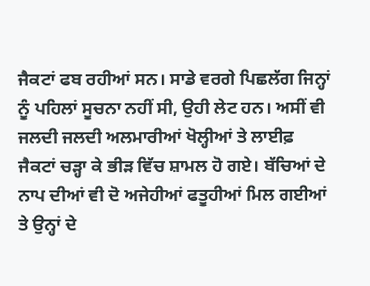ਜੈਕਟਾਂ ਫਬ ਰਹੀਆਂ ਸਨ। ਸਾਡੇ ਵਰਗੇ ਪਿਛਲੱਗ ਜਿਨ੍ਹਾਂ ਨੂੰ ਪਹਿਲਾਂ ਸੂਚਨਾ ਨਹੀਂ ਸੀ, ਉਹੀ ਲੇਟ ਹਨ। ਅਸੀਂ ਵੀ ਜਲਦੀ ਜਲਦੀ ਅਲਮਾਰੀਆਂ ਖੋਲ੍ਹੀਆਂ ਤੇ ਲਾਈਫ਼ ਜੈਕਟਾਂ ਚੜ੍ਹਾ ਕੇ ਭੀੜ ਵਿੱਚ ਸ਼ਾਮਲ ਹੋ ਗਏ। ਬੱਚਿਆਂ ਦੇ ਨਾਪ ਦੀਆਂ ਵੀ ਦੋ ਅਜੇਹੀਆਂ ਫਤੂਹੀਆਂ ਮਿਲ ਗਈਆਂ ਤੇ ਉਨ੍ਹਾਂ ਦੇ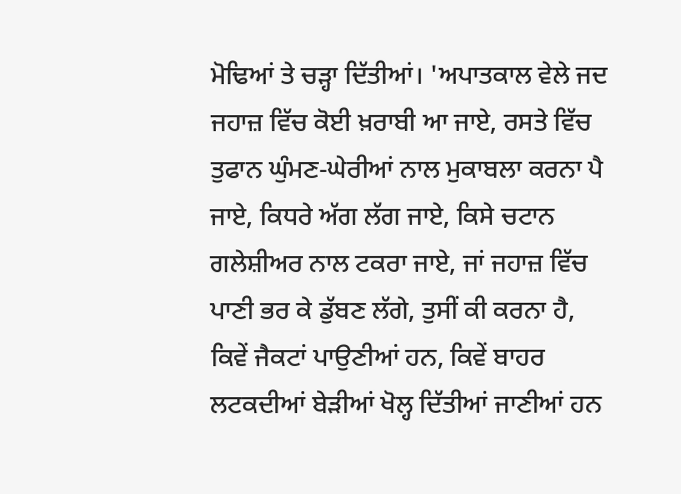ਮੋਢਿਆਂ ਤੇ ਚੜ੍ਹਾ ਦਿੱਤੀਆਂ। 'ਅਪਾਤਕਾਲ ਵੇਲੇ ਜਦ ਜਹਾਜ਼ ਵਿੱਚ ਕੋਈ ਖ਼ਰਾਬੀ ਆ ਜਾਏ, ਰਸਤੇ ਵਿੱਚ ਤੁਫਾਨ ਘੁੰਮਣ-ਘੇਰੀਆਂ ਨਾਲ ਮੁਕਾਬਲਾ ਕਰਨਾ ਪੈ ਜਾਏ, ਕਿਧਰੇ ਅੱਗ ਲੱਗ ਜਾਏ, ਕਿਸੇ ਚਟਾਨ ਗਲੇਸ਼ੀਅਰ ਨਾਲ ਟਕਰਾ ਜਾਏ, ਜਾਂ ਜਹਾਜ਼ ਵਿੱਚ ਪਾਣੀ ਭਰ ਕੇ ਡੁੱਬਣ ਲੱਗੇ, ਤੁਸੀਂ ਕੀ ਕਰਨਾ ਹੈ, ਕਿਵੇਂ ਜੈਕਟਾਂ ਪਾਉਣੀਆਂ ਹਨ, ਕਿਵੇਂ ਬਾਹਰ ਲਟਕਦੀਆਂ ਬੇੜੀਆਂ ਖੋਲ੍ਹ ਦਿੱਤੀਆਂ ਜਾਣੀਆਂ ਹਨ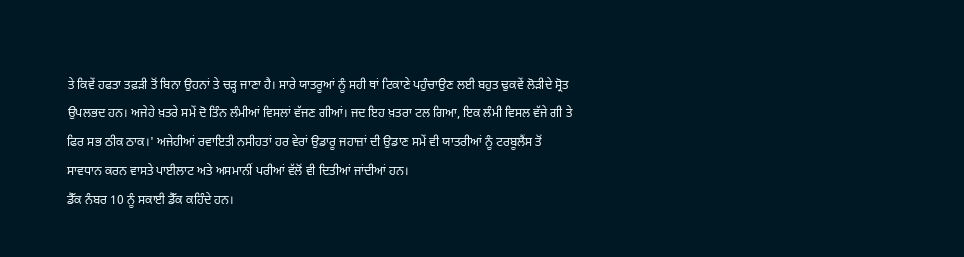ਤੇ ਕਿਵੇਂ ਹਫਤਾ ਤਫ਼ੜੀ ਤੋਂ ਬਿਨਾ ਉਹਨਾਂ ਤੇ ਚੜ੍ਹ ਜਾਣਾ ਹੈ। ਸਾਰੇ ਯਾਤਰੂਆਂ ਨੂੰ ਸਹੀ ਥਾਂ ਟਿਕਾਣੇ ਪਹੁੰਚਾਉਣ ਲਈ ਬਹੁਤ ਢੁਕਵੇਂ ਲੋੜੀਦੇ ਸ੍ਰੋਤ ਉਪਲਭਦ ਹਨ। ਅਜੇਹੇ ਖ਼ਤਰੇ ਸਮੇਂ ਦੋ ਤਿੰਨ ਲੰਮੀਆਂ ਵਿਸਲਾਂ ਵੱਜਣ ਗੀਆਂ। ਜਦ ਇਹ ਖ਼ਤਰਾ ਟਲ ਗਿਆ, ਇਕ ਲੰਮੀ ਵਿਸਲ ਵੱਜੇ ਗੀ ਤੇ ਫਿਰ ਸਭ ਠੀਕ ਠਾਕ।' ਅਜੇਹੀਆਂ ਰਵਾਇਤੀ ਨਸੀਹਤਾਂ ਹਰ ਵੇਰਾਂ ਉਡਾਰੂ ਜਹਾਜ਼ਾਂ ਦੀ ਉਡਾਣ ਸਮੇਂ ਵੀ ਯਾਤਰੀਆਂ ਨੂੰ ਟਰਬੂਲੈਂਸ ਤੋਂ ਸਾਵਧਾਨ ਕਰਨ ਵਾਸਤੇ ਪਾਈਲਾਟ ਅਤੇ ਅਸਮਾਨੀਂ ਪਰੀਆਂ ਵੱਲੋਂ ਵੀ ਦਿਤੀਆਂ ਜਾਂਦੀਆਂ ਹਨ।
ਡੈੱਕ ਨੰਬਰ 10 ਨੂੰ ਸਕਾਈ ਡੈੱਕ ਕਹਿੰਦੇ ਹਨ।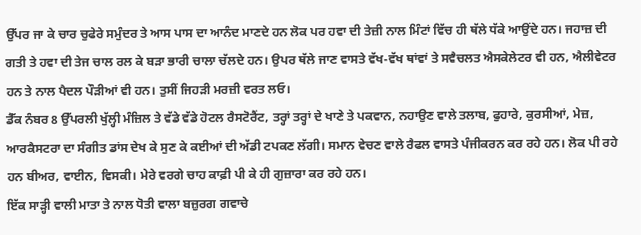ਉੱਪਰ ਜਾ ਕੇ ਚਾਰ ਚੁਫੇਰੇ ਸਮੁੰਦਰ ਤੇ ਆਸ ਪਾਸ ਦਾ ਆਨੰਦ ਮਾਣਦੇ ਹਨ ਲੋਕ ਪਰ ਹਵਾ ਦੀ ਤੇਜ਼ੀ ਨਾਲ ਮਿੰਟਾਂ ਵਿੱਚ ਹੀ ਥੱਲੇ ਧੱਕੇ ਆਉਂਦੇ ਹਨ। ਜਹਾਜ਼ ਦੀ ਗਤੀ ਤੇ ਹਵਾ ਦੀ ਤੇਜ ਚਾਲ ਰਲ ਕੇ ਬੜਾ ਭਾਰੀ ਚਾਲਾ ਚੱਲਦੇ ਹਨ। ਉਪਰ ਥੱਲੇ ਜਾਣ ਵਾਸਤੇ ਵੱਖ-ਵੱਖ ਥਾਂਵਾਂ ਤੇ ਸਵੈਚਲਤ ਐਸਕੇਲੇਟਰ ਵੀ ਹਨ, ਐਲੀਵੇਟਰ ਹਨ ਤੇ ਨਾਲ ਪੈਦਲ ਪੌੜੀਆਂ ਵੀ ਹਨ। ਤੁਸੀਂ ਜਿਹੜੀ ਮਰਜ਼ੀ ਵਰਤ ਲਓ।
ਡੈੱਕ ਨੰਬਰ 8 ਉੱਪਰਲੀ ਖੁੱਲ੍ਹੀ ਮੰਜ਼ਿਲ ਤੇ ਵੱਡੇ ਵੱਡੇ ਹੋਟਲ ਰੈਸਟੋਰੈਂਟ, ਤਰ੍ਹਾਂ ਤਰ੍ਹਾਂ ਦੇ ਖਾਣੇ ਤੇ ਪਕਵਾਨ, ਨਹਾਉਣ ਵਾਲੇ ਤਲਾਬ, ਫੁਹਾਰੇ, ਕੁਰਸੀਆਂ, ਮੇਜ਼, ਆਰਕੈਸਟਰਾ ਦਾ ਸੰਗੀਤ ਡਾਂਸ ਦੇਖ ਕੇ ਸੁਣ ਕੇ ਕਈਆਂ ਦੀ ਅੱਡੀ ਟਪਕਣ ਲੱਗੀ। ਸਮਾਨ ਵੇਚਣ ਵਾਲੇ ਰੈਫਲ ਵਾਸਤੇ ਪੰਜੀਕਰਨ ਕਰ ਰਹੇ ਹਨ। ਲੋਕ ਪੀ ਰਹੇ ਹਨ ਬੀਅਰ, ਵਾਈਨ, ਵਿਸਕੀ। ਮੇਰੇ ਵਰਗੇ ਚਾਹ ਕਾਫ਼ੀ ਪੀ ਕੇ ਹੀ ਗੁਜ਼ਾਰਾ ਕਰ ਰਹੇ ਹਨ।
ਇੱਕ ਸਾੜ੍ਹੀ ਵਾਲੀ ਮਾਤਾ ਤੇ ਨਾਲ ਧੋਤੀ ਵਾਲਾ ਬਜ਼ੁਰਗ ਗਵਾਚੇ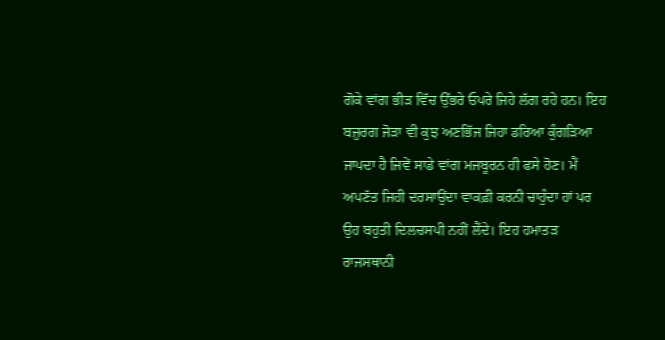ਗੋਕੇ ਵਾਂਗ ਭੀੜ ਵਿੱਚ ਉੱਭਰੇ ਓਪਰੇ ਜਿਹੇ ਲੱਗ ਰਹੇ ਹਨ। ਇਹ ਬਜ਼ੁਰਗ ਜੋੜਾ ਵੀ ਕੁਝ ਅਣਭਿੱਜ ਜਿਹਾ ਡਰਿਆ ਕੁੰਗੜਿਆ ਜਾਪਦਾ ਹੈ ਜਿਵੇਂ ਸਾਡੇ ਵਾਂਗ ਮਜਬੂਰਨ ਹੀ ਫਸੇ ਹੋਣ। ਮੈਂ ਅਪਣੱਤ ਜਿਹੀ ਦਰਸਾਉਂਦਾ ਵਾਕਫ਼ੀ ਕਰਨੀ ਚਾਹੁੰਦਾ ਹਾਂ ਪਰ ਉਹ ਬਹੁਤੀ ਦਿਲਚਸਪੀ ਨਹੀਂ ਲੈਂਦੇ। ਇਹ ਹਮਾਤੜ ਰਾਜਸਥਾਨੀ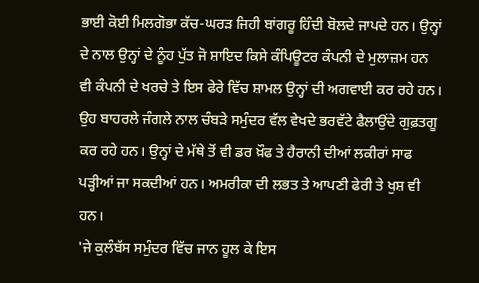ਭਾਈ ਕੋਈ ਮਿਲਗੋਭਾ ਕੱਚ-ਘਰੜ ਜਿਹੀ ਬਾਂਗਰੂ ਹਿੰਦੀ ਬੋਲਦੇ ਜਾਪਦੇ ਹਨ। ਉਨ੍ਹਾਂ ਦੇ ਨਾਲ ਉਨ੍ਹਾਂ ਦੇ ਨੂੰਹ ਪੁੱਤ ਜੋ ਸ਼ਾਇਦ ਕਿਸੇ ਕੰਪਿਊਟਰ ਕੰਪਨੀ ਦੇ ਮੁਲਾਜ਼ਮ ਹਨ ਵੀ ਕੰਪਨੀ ਦੇ ਖਰਚੇ ਤੇ ਇਸ ਫੇਰੇ ਵਿੱਚ ਸ਼ਾਮਲ ਉਨ੍ਹਾਂ ਦੀ ਅਗਵਾਈ ਕਰ ਰਹੇ ਹਨ। ਉਹ ਬਾਹਰਲੇ ਜੰਗਲੇ ਨਾਲ ਚੰਬੜੇ ਸਮੁੰਦਰ ਵੱਲ ਵੇਖਦੇ ਭਰਵੱਟੇ ਫੈਲਾਉਂਦੇ ਗੁਫ਼ਤਗੂ ਕਰ ਰਹੇ ਹਨ। ਉਨ੍ਹਾਂ ਦੇ ਮੱਥੇ ਤੋਂ ਵੀ ਡਰ ਖ਼ੌਫ ਤੇ ਹੈਰਾਨੀ ਦੀਆਂ ਲਕੀਰਾਂ ਸਾਫ ਪੜ੍ਹੀਆਂ ਜਾ ਸਕਦੀਆਂ ਹਨ। ਅਮਰੀਕਾ ਦੀ ਲਭਤ ਤੇ ਆਪਣੀ ਫੇਰੀ ਤੇ ਖੁਸ਼ ਵੀ ਹਨ।
'ਜੇ ਕੁਲੰਬੱਸ ਸਮੁੰਦਰ ਵਿੱਚ ਜਾਨ ਹੂਲ ਕੇ ਇਸ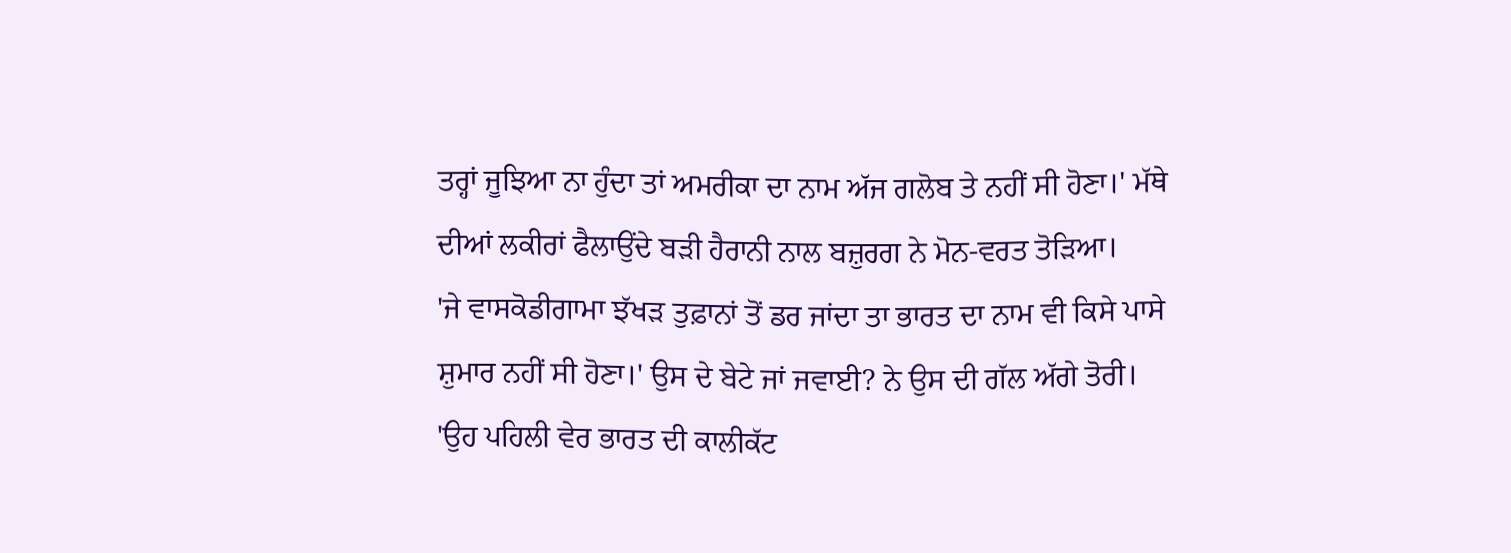ਤਰ੍ਹਾਂ ਜੂਝਿਆ ਨਾ ਹੁੰਦਾ ਤਾਂ ਅਮਰੀਕਾ ਦਾ ਨਾਮ ਅੱਜ ਗਲੋਬ ਤੇ ਨਹੀਂ ਸੀ ਹੋਣਾ।' ਮੱਥੇ ਦੀਆਂ ਲਕੀਰਾਂ ਫੈਲਾਉਂਦੇ ਬੜੀ ਹੈਰਾਨੀ ਨਾਲ ਬਜ਼ੁਰਗ ਨੇ ਮੋਨ-ਵਰਤ ਤੋੜਿਆ।
'ਜੇ ਵਾਸਕੋਡੀਗਾਮਾ ਝੱਖੜ ਤੁਫ਼ਾਨਾਂ ਤੋਂ ਡਰ ਜਾਂਦਾ ਤਾ ਭਾਰਤ ਦਾ ਨਾਮ ਵੀ ਕਿਸੇ ਪਾਸੇ ਸ਼ੁਮਾਰ ਨਹੀਂ ਸੀ ਹੋਣਾ।' ਉਸ ਦੇ ਬੇਟੇ ਜਾਂ ਜਵਾਈ? ਨੇ ਉਸ ਦੀ ਗੱਲ ਅੱਗੇ ਤੋਰੀ।
'ਉਹ ਪਹਿਲੀ ਵੇਰ ਭਾਰਤ ਦੀ ਕਾਲੀਕੱਟ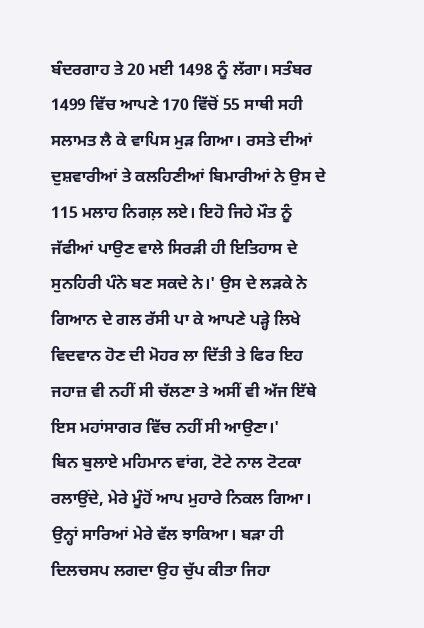ਬੰਦਰਗਾਹ ਤੇ 20 ਮਈ 1498 ਨੂੰ ਲੱਗਾ। ਸਤੰਬਰ 1499 ਵਿੱਚ ਆਪਣੇ 170 ਵਿੱਚੋਂ 55 ਸਾਥੀ ਸਹੀ ਸਲਾਮਤ ਲੈ ਕੇ ਵਾਪਿਸ ਮੁੜ ਗਿਆ। ਰਸਤੇ ਦੀਆਂ ਦੁਸ਼ਵਾਰੀਆਂ ਤੇ ਕਲਹਿਣੀਆਂ ਬਿਮਾਰੀਆਂ ਨੇ ਉਸ ਦੇ 115 ਮਲਾਹ ਨਿਗਲ਼ ਲਏ। ਇਹੋ ਜਿਹੇ ਮੌਤ ਨੂੰ ਜੱਫੀਆਂ ਪਾਉਣ ਵਾਲੇ ਸਿਰੜੀ ਹੀ ਇਤਿਹਾਸ ਦੇ ਸੁਨਹਿਰੀ ਪੰਨੇ ਬਣ ਸਕਦੇ ਨੇ।' ਉਸ ਦੇ ਲੜਕੇ ਨੇ ਗਿਆਨ ਦੇ ਗਲ ਰੱਸੀ ਪਾ ਕੇ ਆਪਣੇ ਪੜ੍ਹੇ ਲਿਖੇ ਵਿਦਵਾਨ ਹੋਣ ਦੀ ਮੋਹਰ ਲਾ ਦਿੱਤੀ ਤੇ ਫਿਰ ਇਹ ਜਹਾਜ਼ ਵੀ ਨਹੀਂ ਸੀ ਚੱਲਣਾ ਤੇ ਅਸੀਂ ਵੀ ਅੱਜ ਇੱਥੇ ਇਸ ਮਹਾਂਸਾਗਰ ਵਿੱਚ ਨਹੀਂ ਸੀ ਆਉਣਾ।'
ਬਿਨ ਬੁਲਾਏ ਮਹਿਮਾਨ ਵਾਂਗ, ਟੋਟੇ ਨਾਲ ਟੋਟਕਾ ਰਲਾਉਂਦੇ, ਮੇਰੇ ਮੂੰਹੋਂ ਆਪ ਮੁਹਾਰੇ ਨਿਕਲ ਗਿਆ। ਉਨ੍ਹਾਂ ਸਾਰਿਆਂ ਮੇਰੇ ਵੱਲ ਝਾਕਿਆ। ਬੜਾ ਹੀ ਦਿਲਚਸਪ ਲਗਦਾ ਉਹ ਚੁੱਪ ਕੀਤਾ ਜਿਹਾ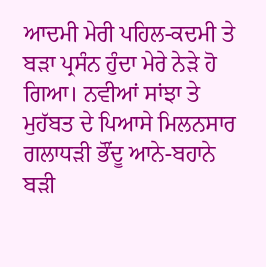ਆਦਮੀ ਮੇਰੀ ਪਹਿਲ-ਕਦਮੀ ਤੇ ਬੜਾ ਪ੍ਰਸੰਨ ਹੁੰਦਾ ਮੇਰੇ ਨੇੜੇ ਹੋ ਗਿਆ। ਨਵੀਆਂ ਸਾਂਝਾ ਤੇ ਮੁਹੱਬਤ ਦੇ ਪਿਆਸੇ ਮਿਲਨਸਾਰ ਗਲਾਧੜੀ ਭੌਂਦੂ ਆਨੇ-ਬਹਾਨੇ ਬੜੀ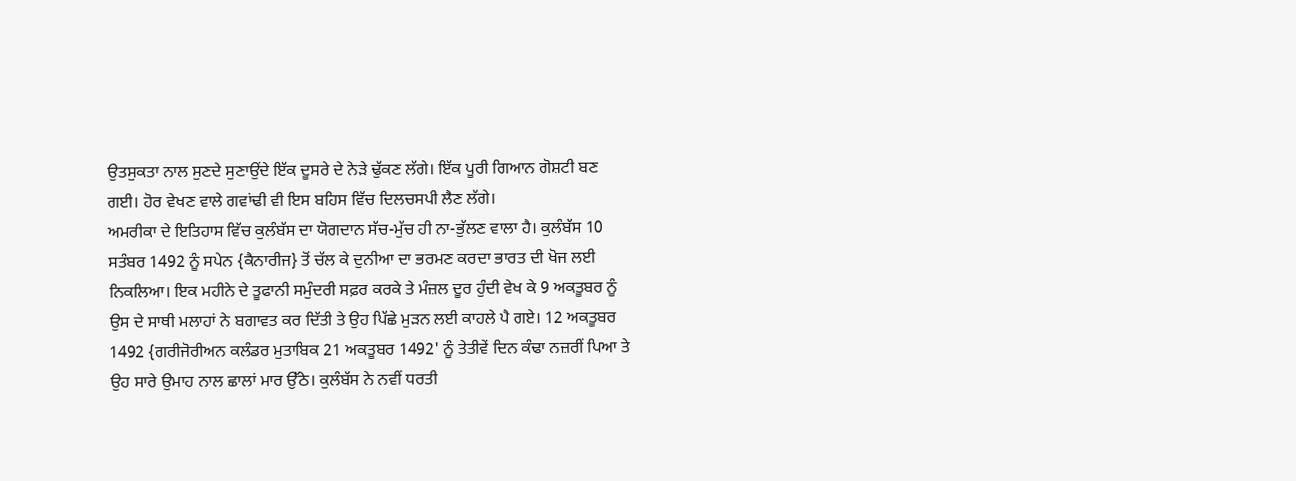ਉਤਸੁਕਤਾ ਨਾਲ ਸੁਣਦੇ ਸੁਣਾਉਂਦੇ ਇੱਕ ਦੂਸਰੇ ਦੇ ਨੇੜੇ ਢੁੱਕਣ ਲੱਗੇ। ਇੱਕ ਪੂਰੀ ਗਿਆਨ ਗੋਸ਼ਟੀ ਬਣ ਗਈ। ਹੋਰ ਵੇਖਣ ਵਾਲੇ ਗਵਾਂਢੀ ਵੀ ਇਸ ਬਹਿਸ ਵਿੱਚ ਦਿਲਚਸਪੀ ਲੈਣ ਲੱਗੇ।
ਅਮਰੀਕਾ ਦੇ ਇਤਿਹਾਸ ਵਿੱਚ ਕੁਲੰਬੱਸ ਦਾ ਯੋਗਦਾਨ ਸੱਚ-ਮੁੱਚ ਹੀ ਨਾ-ਭੁੱਲਣ ਵਾਲਾ ਹੈ। ਕੁਲੰਬੱਸ 10 ਸਤੰਬਰ 1492 ਨੂੰ ਸਪੇਨ {ਕੈਨਾਰੀਜ} ਤੋਂ ਚੱਲ ਕੇ ਦੁਨੀਆ ਦਾ ਭਰਮਣ ਕਰਦਾ ਭਾਰਤ ਦੀ ਖੋਜ ਲਈ ਨਿਕਲਿਆ। ਇਕ ਮਹੀਨੇ ਦੇ ਤੂਫਾਨੀ ਸਮੁੰਦਰੀ ਸਫ਼ਰ ਕਰਕੇ ਤੇ ਮੰਜ਼ਲ ਦੂਰ ਹੁੰਦੀ ਵੇਖ ਕੇ 9 ਅਕਤੂਬਰ ਨੂੰ ਉਸ ਦੇ ਸਾਥੀ ਮਲਾਹਾਂ ਨੇ ਬਗਾਵਤ ਕਰ ਦਿੱਤੀ ਤੇ ਉਹ ਪਿੱਛੇ ਮੁੜਨ ਲਈ ਕਾਹਲੇ ਪੈ ਗਏ। 12 ਅਕਤੂਬਰ 1492 {ਗਰੀਜੋਰੀਅਨ ਕਲੰਡਰ ਮੁਤਾਬਿਕ 21 ਅਕਤੂਬਰ 1492' ਨੂੰ ਤੇਤੀਵੇਂ ਦਿਨ ਕੰਢਾ ਨਜ਼ਰੀਂ ਪਿਆ ਤੇ ਉਹ ਸਾਰੇ ਉਮਾਹ ਨਾਲ ਛਾਲਾਂ ਮਾਰ ਉੱਠੇ। ਕੁਲੰਬੱਸ ਨੇ ਨਵੀਂ ਧਰਤੀ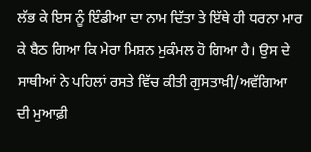ਲੱਭ ਕੇ ਇਸ ਨੂੰ ਇੰਡੀਆ ਦਾ ਨਾਮ ਦਿੱਤਾ ਤੇ ਇੱਥੇ ਹੀ ਧਰਨਾ ਮਾਰ ਕੇ ਬੈਠ ਗਿਆ ਕਿ ਮੇਰਾ ਮਿਸ਼ਨ ਮੁਕੰਮਲ ਹੋ ਗਿਆ ਹੈ। ਉਸ ਦੇ ਸਾਥੀਆਂ ਨੇ ਪਹਿਲਾਂ ਰਸਤੇ ਵਿੱਚ ਕੀਤੀ ਗੁਸਤਾਖ਼ੀ/ਅਵੱਗਿਆ ਦੀ ਮੁਆਫ਼ੀ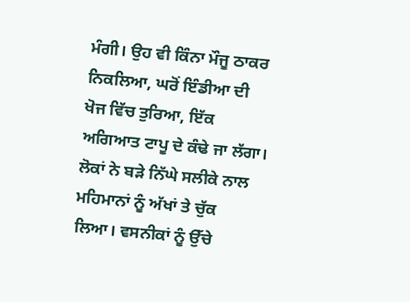ਮੰਗੀ। ਉਹ ਵੀ ਕਿੰਨਾ ਮੌਜੂ ਠਾਕਰ ਨਿਕਲਿਆ, ਘਰੋਂ ਇੰਡੀਆ ਦੀ ਖੋਜ ਵਿੱਚ ਤੁਰਿਆ, ਇੱਕ ਅਗਿਆਤ ਟਾਪੂ ਦੇ ਕੰਢੇ ਜਾ ਲੱਗਾ। ਲੋਕਾਂ ਨੇ ਬੜੇ ਨਿੱਘੇ ਸਲੀਕੇ ਨਾਲ ਮਹਿਮਾਨਾਂ ਨੂੰ ਅੱਖਾਂ ਤੇ ਚੁੱਕ ਲਿਆ। ਵਸਨੀਕਾਂ ਨੂੰ ਉੱਚੇ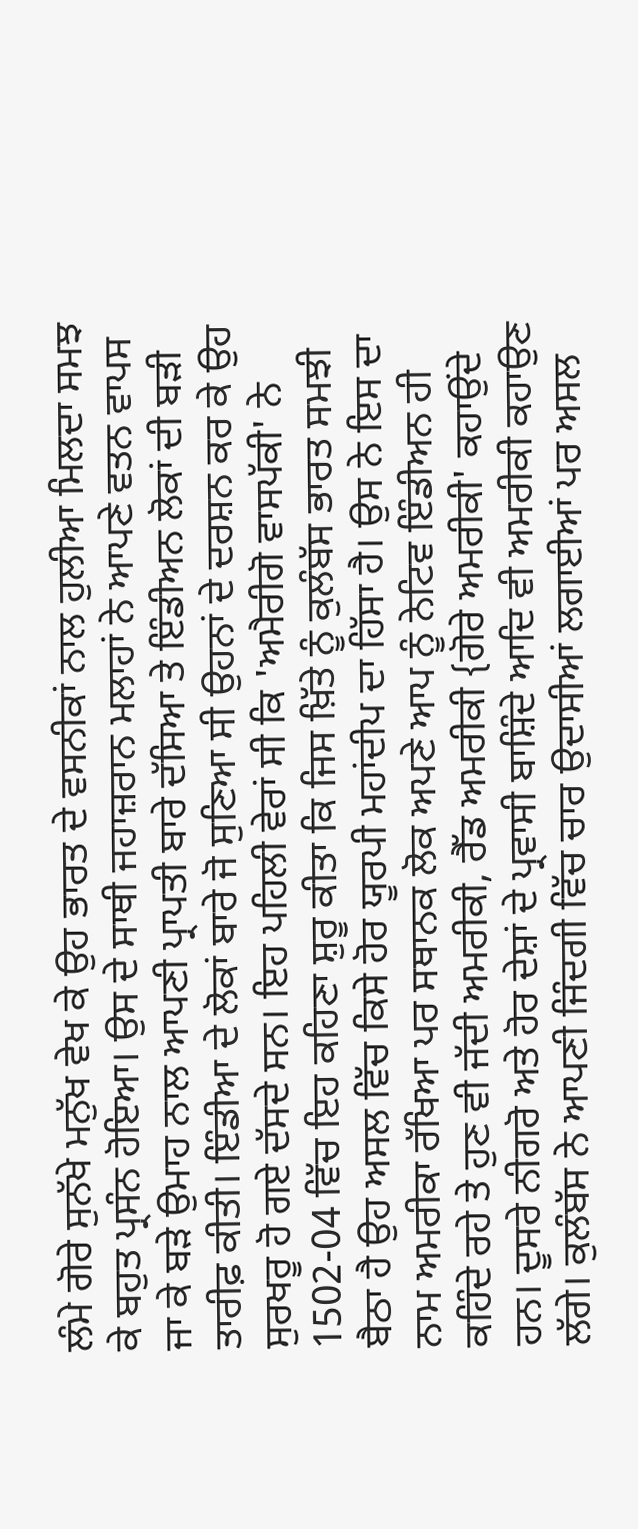ਲੰਮੇ ਗੋਰੇ ਸੁਨੱਖੇ ਮਨੁੱਖ ਵੇਖ ਕੇ ਉਹ ਭਾਰਤ ਦੇ ਵਸਨੀਕਾਂ ਨਾਲ ਹੁਲੀਆ ਮਿਲਦਾ ਸਮਝ ਕੇ ਬਹੁਤ ਪ੍ਰਸੰਨ ਹੋਇਆ। ਉਸ ਦੇ ਸਾਥੀ ਜਹਾਜ਼ਰਾਨ ਮਲਾਹਾਂ ਨੇ ਆਪਣੇ ਵਤਨ ਵਾਪਸ ਜਾ ਕੇ ਬੜੇ ਉਮਾਹ ਨਾਲ ਆਪਣੀ ਪ੍ਰਾਪਤੀ ਬਾਰੇ ਦੱਸਿਆ ਤੇ ਇੰਡੀਅਨ ਲੋਕਾਂ ਦੀ ਬੜੀ ਤਾਰੀਫ਼ ਕੀਤੀ। ਇੰਡੀਆ ਦੇ ਲੋਕਾਂ ਬਾਰੇ ਜੋ ਸੁਣਿਆ ਸੀ ਉਹਨਾਂ ਦੇ ਦਰਸ਼ਨ ਕਰ ਕੇ ਉਹ ਸੁਰਖਰੂ ਹੋ ਗਏ ਦੱਸਦੇ ਸਨ। ਇਹ ਪਹਿਲੀ ਵੇਰਾਂ ਸੀ ਕਿ 'ਅਮੈਰੀਗੋ ਵਾਸਪੱਕੀ' ਨੇ 1502-04 ਵਿੱਚ ਇਹ ਕਹਿਣਾ ਸ਼ੁਰੂ ਕੀਤਾ ਕਿ ਜਿਸ ਖ਼ਿੱਤੇ ਨੂੰ ਕੁਲੰਬੱਸ ਭਾਰਤ ਸਮਝੀ ਬੈਠਾ ਹੈ ਉਹ ਅਸਲ ਵਿੱਚ ਕਿਸੇ ਹੋਰ ਯੂਰਪੀ ਮਹਾਂਦੀਪ ਦਾ ਹਿੱਸਾ ਹੈ। ਉਸ ਨੇ ਇਸ ਦਾ ਨਾਮ ਅਮਰੀਕਾ ਰੱਖਿਆ ਪਰ ਸਥਾਨਕ ਲੋਕ ਅਪਣੇ ਆਪ ਨੂੰ ਨੇਟਿਵ ਇੰਡੀਅਨ ਹੀ ਕਹਿੰਦੇ ਰਹੇ ਤੇ ਹੁਣ ਵੀ ਜੱਦੀ ਅਮਰੀਕੀ, ਰੈੱਡ ਅਮਰੀਕੀ {ਗੋਰੇ ਅਮਰੀਕੀ' ਕਹਾਉਂਦੇ ਹਨ। ਦੂਸਰੇ ਨੀਗਰੋ ਅਤੇ ਹੋਰ ਦੇਸ਼ਾਂ ਦੇ ਪ੍ਰਵਾਸੀ ਬਾਸ਼ਿੰਦੇ ਆਦਿ ਵੀ ਅਮਰੀਕੀ ਕਹਾਉਣ ਲੱਗੇ। ਕੁਲੰਬੱਸ ਨੇ ਆਪਣੀ ਜਿੰਦਗੀ ਵਿੱਚ ਚਾਰ ਉਦਾਸੀਆਂ ਲਗਾਈਆਂ ਪਰ ਅਸਲ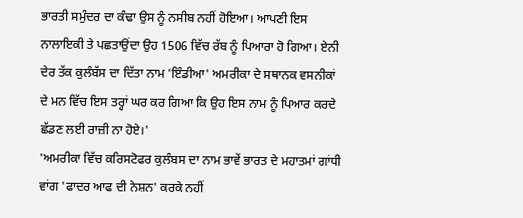ਭਾਰਤੀ ਸਮੁੰਦਰ ਦਾ ਕੰਢਾ ਉਸ ਨੂੰ ਨਸੀਬ ਨਹੀਂ ਹੋਇਆ। ਆਪਣੀ ਇਸ ਨਾਲਾਇਕੀ ਤੇ ਪਛਤਾਉਂਦਾ ਉਹ 1506 ਵਿੱਚ ਰੱਬ ਨੂੰ ਪਿਆਰਾ ਹੋ ਗਿਆ। ਏਨੀ ਦੇਰ ਤੱਕ ਕੁਲੰਬੱਸ ਦਾ ਦਿੱਤਾ ਨਾਮ 'ਇੰਡੀਆ' ਅਮਰੀਕਾ ਦੇ ਸਥਾਨਕ ਵਸਨੀਕਾਂ ਦੇ ਮਨ ਵਿੱਚ ਇਸ ਤਰ੍ਹਾਂ ਘਰ ਕਰ ਗਿਆ ਕਿ ਉਹ ਇਸ ਨਾਮ ਨੂੰ ਪਿਆਰ ਕਰਦੇ ਛੱਡਣ ਲਈ ਰਾਜ਼ੀ ਨਾ ਹੋਏ।'
'ਅਮਰੀਕਾ ਵਿੱਚ ਕਰਿਸਟੋਫਰ ਕੁਲੰਬਸ ਦਾ ਨਾਮ ਭਾਵੇਂ ਭਾਰਤ ਦੇ ਮਹਾਤਮਾਂ ਗਾਂਧੀ ਵਾਂਗ 'ਫਾਦਰ ਆਫ ਦੀ ਨੇਸ਼ਨ' ਕਰਕੇ ਨਹੀਂ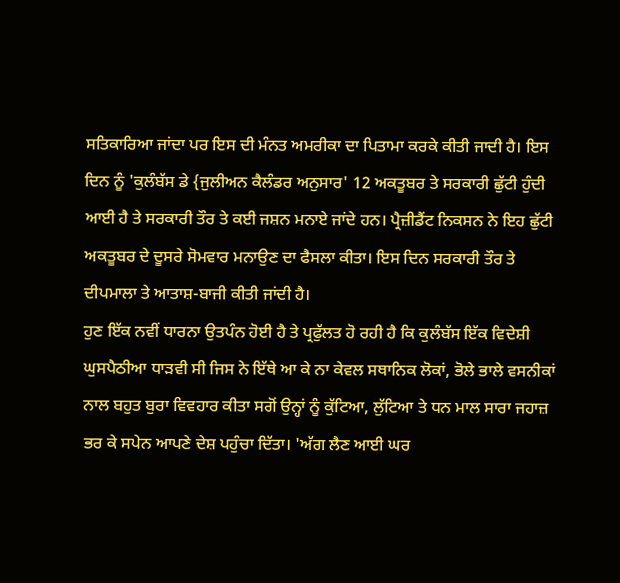ਸਤਿਕਾਰਿਆ ਜਾਂਦਾ ਪਰ ਇਸ ਦੀ ਮੰਨਤ ਅਮਰੀਕਾ ਦਾ ਪਿਤਾਮਾ ਕਰਕੇ ਕੀਤੀ ਜਾਦੀ ਹੈ। ਇਸ ਦਿਨ ਨੂੰ 'ਕੁਲੰਬੱਸ ਡੇ {ਜੁਲੀਅਨ ਕੈਲੰਡਰ ਅਨੁਸਾਰ' 12 ਅਕਤੂਬਰ ਤੇ ਸਰਕਾਰੀ ਛੁੱਟੀ ਹੁੰਦੀ ਆਈ ਹੈ ਤੇ ਸਰਕਾਰੀ ਤੌਰ ਤੇ ਕਈ ਜਸ਼ਨ ਮਨਾਏ ਜਾਂਦੇ ਹਨ। ਪ੍ਰੈਜ਼ੀਡੈਂਟ ਨਿਕਸਨ ਨੇ ਇਹ ਛੁੱਟੀ ਅਕਤੂਬਰ ਦੇ ਦੂਸਰੇ ਸੋਮਵਾਰ ਮਨਾਉਣ ਦਾ ਫੈਸਲਾ ਕੀਤਾ। ਇਸ ਦਿਨ ਸਰਕਾਰੀ ਤੌਰ ਤੇ ਦੀਪਮਾਲਾ ਤੇ ਆਤਾਸ਼-ਬਾਜੀ ਕੀਤੀ ਜਾਂਦੀ ਹੈ।
ਹੁਣ ਇੱਕ ਨਵੀਂ ਧਾਰਨਾ ਉਤਪੰਨ ਹੋਈ ਹੈ ਤੇ ਪ੍ਰਫੁੱਲਤ ਹੋ ਰਹੀ ਹੈ ਕਿ ਕੁਲੰਬੱਸ ਇੱਕ ਵਿਦੇਸ਼ੀ ਘੁਸਪੈਠੀਆ ਧਾੜਵੀ ਸੀ ਜਿਸ ਨੇ ਇੱਥੇ ਆ ਕੇ ਨਾ ਕੇਵਲ ਸਥਾਨਿਕ ਲੋਕਾਂ, ਭੋਲੇ ਭਾਲੇ ਵਸਨੀਕਾਂ ਨਾਲ ਬਹੁਤ ਬੁਰਾ ਵਿਵਹਾਰ ਕੀਤਾ ਸਗੋਂ ਉਨ੍ਹਾਂ ਨੂੰ ਕੁੱਟਿਆ, ਲੁੱਟਿਆ ਤੇ ਧਨ ਮਾਲ ਸਾਰਾ ਜਹਾਜ਼ ਭਰ ਕੇ ਸਪੇਨ ਆਪਣੇ ਦੇਸ਼ ਪਹੁੰਚਾ ਦਿੱਤਾ। 'ਅੱਗ ਲੈਣ ਆਈ ਘਰ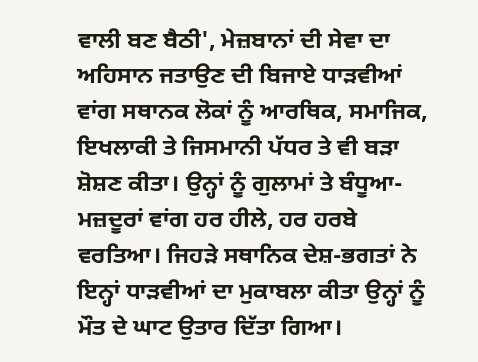ਵਾਲੀ ਬਣ ਬੈਠੀ', ਮੇਜ਼ਬਾਨਾਂ ਦੀ ਸੇਵਾ ਦਾ ਅਹਿਸਾਨ ਜਤਾਉਣ ਦੀ ਬਿਜਾਏ ਧਾੜਵੀਆਂ ਵਾਂਗ ਸਥਾਨਕ ਲੋਕਾਂ ਨੂੰ ਆਰਥਿਕ, ਸਮਾਜਿਕ, ਇਖਲਾਕੀ ਤੇ ਜਿਸਮਾਨੀ ਪੱਧਰ ਤੇ ਵੀ ਬੜਾ ਸ਼ੋਸ਼ਣ ਕੀਤਾ। ਉਨ੍ਹਾਂ ਨੂੰ ਗੁਲਾਮਾਂ ਤੇ ਬੰਧੂਆ-ਮਜ਼ਦੂਰਾਂ ਵਾਂਗ ਹਰ ਹੀਲੇ, ਹਰ ਹਰਬੇ ਵਰਤਿਆ। ਜਿਹੜੇ ਸਥਾਨਿਕ ਦੇਸ਼-ਭਗਤਾਂ ਨੇ ਇਨ੍ਹਾਂ ਧਾੜਵੀਆਂ ਦਾ ਮੁਕਾਬਲਾ ਕੀਤਾ ਉਨ੍ਹਾਂ ਨੂੰ ਮੌਤ ਦੇ ਘਾਟ ਉਤਾਰ ਦਿੱਤਾ ਗਿਆ।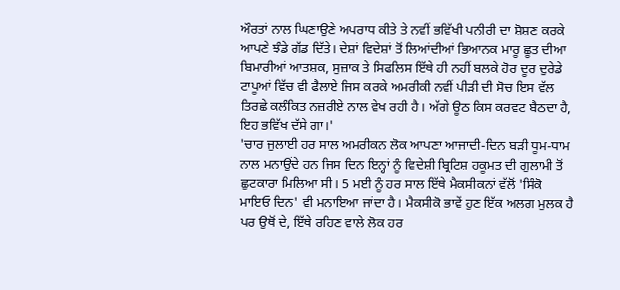ਔਰਤਾਂ ਨਾਲ ਘਿਣਾਉਣੇ ਅਪਰਾਧ ਕੀਤੇ ਤੇ ਨਵੀਂ ਭਵਿੱਖੀ ਪਨੀਰੀ ਦਾ ਸ਼ੋਸ਼ਣ ਕਰਕੇ ਆਪਣੇ ਝੰਡੇ ਗੱਡ ਦਿੱਤੇ। ਦੇਸ਼ਾਂ ਵਿਦੇਸ਼ਾਂ ਤੋਂ ਲਿਆਂਦੀਆਂ ਭਿਆਨਕ ਮਾਰੂ ਛੂਤ ਦੀਆ ਬਿਮਾਰੀਆਂ ਆਤਸ਼ਕ, ਸੁਜ਼ਾਕ ਤੇ ਸਿਫਲਿਸ ਇੱਥੇ ਹੀ ਨਹੀਂ ਬਲਕੇ ਹੋਰ ਦੂਰ ਦੁਰੇਡੇ ਟਾਪੂਆਂ ਵਿੱਚ ਵੀ ਫੈਲਾਏ ਜਿਸ ਕਰਕੇ ਅਮਰੀਕੀ ਨਵੀਂ ਪੀੜੀ ਦੀ ਸੋਚ ਇਸ ਵੱਲ ਤਿਰਛੇ ਕਲੰਕਿਤ ਨਜ਼ਰੀਏ ਨਾਲ ਵੇਖ ਰਹੀ ਹੈ। ਅੱਗੇ ਊਠ ਕਿਸ ਕਰਵਟ ਬੈਠਦਾ ਹੈ, ਇਹ ਭਵਿੱਖ ਦੱਸੇ ਗਾ।'
'ਚਾਰ ਜੁਲਾਈ ਹਰ ਸਾਲ ਅਮਰੀਕਨ ਲੋਕ ਆਪਣਾ ਆਜਾਦੀ-ਦਿਨ ਬੜੀ ਧੂਮ-ਧਾਮ ਨਾਲ ਮਨਾਉਂਦੇ ਹਨ ਜਿਸ ਦਿਨ ਇਨ੍ਹਾਂ ਨੂੰ ਵਿਦੇਸ਼ੀ ਬ੍ਰਿਟਿਸ਼ ਹਕੂਮਤ ਦੀ ਗੁਲਾਮੀ ਤੋਂ ਛੁਟਕਾਰਾ ਮਿਲਿਆ ਸੀ। 5 ਮਈ ਨੂੰ ਹਰ ਸਾਲ ਇੱਥੇ ਮੈਕਸੀਕਨਾਂ ਵੱਲੋਂ 'ਸਿੰਕੋ ਮਾਇਓ ਦਿਨ' ਵੀ ਮਨਾਇਆ ਜਾਂਦਾ ਹੈ। ਮੈਕਸੀਕੋ ਭਾਵੇਂ ਹੁਣ ਇੱਕ ਅਲਗ ਮੁਲਕ ਹੈ ਪਰ ਉਥੋਂ ਦੇ, ਇੱਥੇ ਰਹਿਣ ਵਾਲੇ ਲੋਕ ਹਰ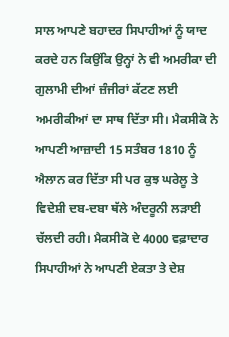ਸਾਲ ਆਪਣੇ ਬਹਾਦਰ ਸਿਪਾਹੀਆਂ ਨੂੰ ਯਾਦ ਕਰਦੇ ਹਨ ਕਿਉਂਕਿ ਉਨ੍ਹਾਂ ਨੇ ਵੀ ਅਮਰੀਕਾ ਦੀ ਗੁਲਾਮੀ ਦੀਆਂ ਜ਼ੰਜੀਰਾਂ ਕੱਟਣ ਲਈ ਅਮਰੀਕੀਆਂ ਦਾ ਸਾਥ ਦਿੱਤਾ ਸੀ। ਮੈਕਸੀਕੋ ਨੇ ਆਪਣੀ ਆਜ਼ਾਦੀ 15 ਸਤੰਬਰ 1810 ਨੂੰ ਐਲਾਨ ਕਰ ਦਿੱਤਾ ਸੀ ਪਰ ਕੁਝ ਘਰੇਲੂ ਤੇ ਵਿਦੇਸ਼ੀ ਦਬ-ਦਬਾ ਥੱਲੇ ਅੰਦਰੂਨੀ ਲੜਾਈ ਚੱਲਦੀ ਰਹੀ। ਮੈਕਸੀਕੋ ਦੇ 4000 ਵਫ਼ਾਦਾਰ ਸਿਪਾਹੀਆਂ ਨੇ ਆਪਣੀ ਏਕਤਾ ਤੇ ਦੇਸ਼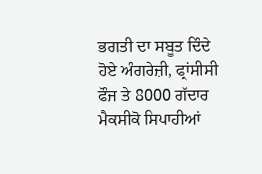ਭਗਤੀ ਦਾ ਸਬੂਤ ਦਿੰਦੇ ਹੋਏ ਅੰਗਰੇਜ਼ੀ, ਫ੍ਰਾਂਸੀਸੀ ਫੌਜ ਤੇ 8000 ਗੱਦਾਰ ਮੈਕਸੀਕੋ ਸਿਪਾਹੀਆਂ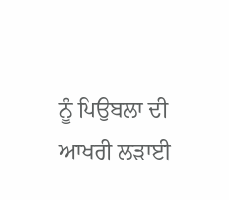ਨੂੰ ਪਿਉਬਲਾ ਦੀ ਆਖਰੀ ਲੜਾਈ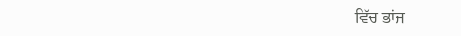ਵਿੱਚ ਭਾਂਜ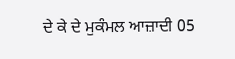ਦੇ ਕੇ ਦੇ ਮੁਕੰਮਲ ਆਜ਼ਾਦੀ 05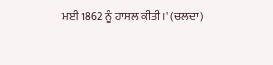ਮਈ 1862 ਨੂੰ ਹਾਸਲ ਕੀਤੀ।' (ਚਲਦਾ)